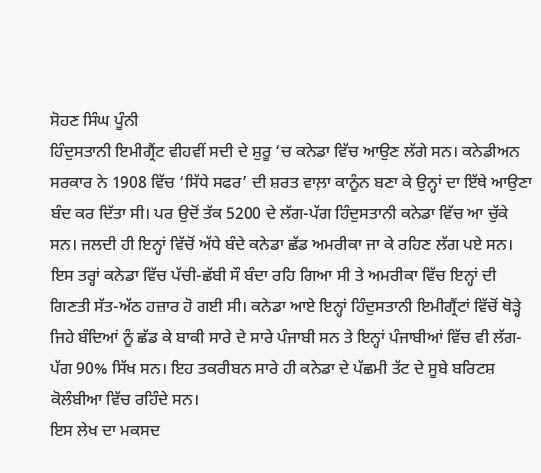ਸੋਹਣ ਸਿੰਘ ਪੂੰਨੀ
ਹਿੰਦੁਸਤਾਨੀ ਇਮੀਗ੍ਰੈਂਟ ਵੀਹਵੀਂ ਸਦੀ ਦੇ ਸ਼ੁਰੂ ‘ਚ ਕਨੇਡਾ ਵਿੱਚ ਆਉਣ ਲੱਗੇ ਸਨ। ਕਨੇਡੀਅਨ ਸਰਕਾਰ ਨੇ 1908 ਵਿੱਚ ‘ਸਿੱਧੇ ਸਫਰ’ ਦੀ ਸ਼ਰਤ ਵਾਲ਼ਾ ਕਾਨੂੰਨ ਬਣਾ ਕੇ ਉਨ੍ਹਾਂ ਦਾ ਇੱਥੇ ਆਉਣਾ ਬੰਦ ਕਰ ਦਿੱਤਾ ਸੀ। ਪਰ ਉਦੋਂ ਤੱਕ 5200 ਦੇ ਲੱਗ-ਪੱਗ ਹਿੰਦੁਸਤਾਨੀ ਕਨੇਡਾ ਵਿੱਚ ਆ ਚੁੱਕੇ ਸਨ। ਜਲਦੀ ਹੀ ਇਨ੍ਹਾਂ ਵਿੱਚੋਂ ਅੱਧੇ ਬੰਦੇ ਕਨੇਡਾ ਛੱਡ ਅਮਰੀਕਾ ਜਾ ਕੇ ਰਹਿਣ ਲੱਗ ਪਏ ਸਨ। ਇਸ ਤਰ੍ਹਾਂ ਕਨੇਡਾ ਵਿੱਚ ਪੱਚੀ-ਛੱਬੀ ਸੌ ਬੰਦਾ ਰਹਿ ਗਿਆ ਸੀ ਤੇ ਅਮਰੀਕਾ ਵਿੱਚ ਇਨ੍ਹਾਂ ਦੀ ਗਿਣਤੀ ਸੱਤ-ਅੱਠ ਹਜ਼ਾਰ ਹੋ ਗਈ ਸੀ। ਕਨੇਡਾ ਆਏ ਇਨ੍ਹਾਂ ਹਿੰਦੁਸਤਾਨੀ ਇਮੀਗ੍ਰੈਂਟਾਂ ਵਿੱਚੋਂ ਥੋੜ੍ਹੇ ਜਿਹੇ ਬੰਦਿਆਂ ਨੂੰ ਛੱਡ ਕੇ ਬਾਕੀ ਸਾਰੇ ਦੇ ਸਾਰੇ ਪੰਜਾਬੀ ਸਨ ਤੇ ਇਨ੍ਹਾਂ ਪੰਜਾਬੀਆਂ ਵਿੱਚ ਵੀ ਲੱਗ-ਪੱਗ 90% ਸਿੱਖ ਸਨ। ਇਹ ਤਕਰੀਬਨ ਸਾਰੇ ਹੀ ਕਨੇਡਾ ਦੇ ਪੱਛਮੀ ਤੱਟ ਦੇ ਸੂਬੇ ਬਰਿਟਸ਼ ਕੋਲੰਬੀਆ ਵਿੱਚ ਰਹਿੰਦੇ ਸਨ।
ਇਸ ਲੇਖ ਦਾ ਮਕਸਦ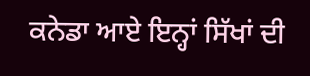ਕਨੇਡਾ ਆਏ ਇਨ੍ਹਾਂ ਸਿੱਖਾਂ ਦੀ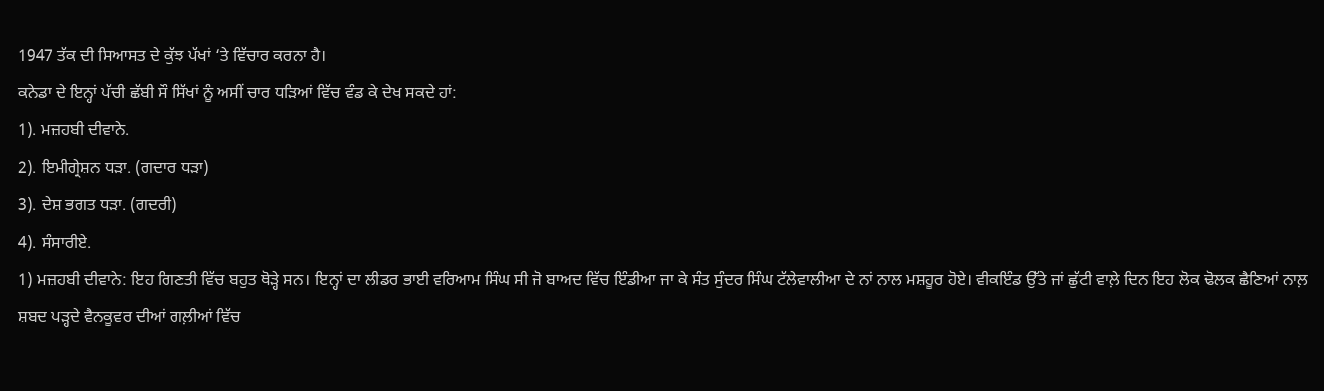1947 ਤੱਕ ਦੀ ਸਿਆਸਤ ਦੇ ਕੁੱਝ ਪੱਖਾਂ ‘ਤੇ ਵਿੱਚਾਰ ਕਰਨਾ ਹੈ।
ਕਨੇਡਾ ਦੇ ਇਨ੍ਹਾਂ ਪੱਚੀ ਛੱਬੀ ਸੌ ਸਿੱਖਾਂ ਨੂੰ ਅਸੀਂ ਚਾਰ ਧੜਿਆਂ ਵਿੱਚ ਵੰਡ ਕੇ ਦੇਖ ਸਕਦੇ ਹਾਂ:
1). ਮਜ਼ਹਬੀ ਦੀਵਾਨੇ.
2). ਇਮੀਗ੍ਰੇਸ਼ਨ ਧੜਾ. (ਗਦਾਰ ਧੜਾ)
3). ਦੇਸ਼ ਭਗਤ ਧੜਾ. (ਗਦਰੀ)
4). ਸੰਸਾਰੀਏ.
1) ਮਜ਼ਹਬੀ ਦੀਵਾਨੇ: ਇਹ ਗਿਣਤੀ ਵਿੱਚ ਬਹੁਤ ਥੋੜ੍ਹੇ ਸਨ। ਇਨ੍ਹਾਂ ਦਾ ਲੀਡਰ ਭਾਈ ਵਰਿਆਮ ਸਿੰਘ ਸੀ ਜੋ ਬਾਅਦ ਵਿੱਚ ਇੰਡੀਆ ਜਾ ਕੇ ਸੰਤ ਸੁੰਦਰ ਸਿੰਘ ਟੱਲੇਵਾਲੀਆ ਦੇ ਨਾਂ ਨਾਲ ਮਸ਼ਹੂਰ ਹੋਏ। ਵੀਕਇੰਡ ਉੱਤੇ ਜਾਂ ਛੁੱਟੀ ਵਾਲ਼ੇ ਦਿਨ ਇਹ ਲੋਕ ਢੋਲਕ ਛੈਣਿਆਂ ਨਾਲ਼ ਸ਼ਬਦ ਪੜ੍ਹਦੇ ਵੈਨਕੂਵਰ ਦੀਆਂ ਗਲ਼ੀਆਂ ਵਿੱਚ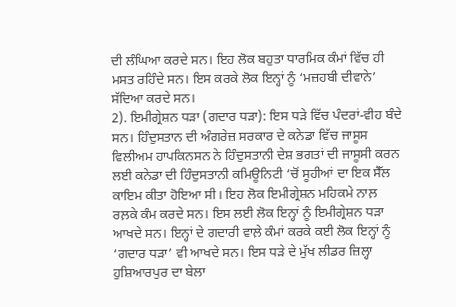ਦੀ ਲੰਘਿਆ ਕਰਦੇ ਸਨ। ਇਹ ਲੋਕ ਬਹੁਤਾ ਧਾਰਮਿਕ ਕੰਮਾਂ ਵਿੱਚ ਹੀ ਮਸਤ ਰਹਿੰਦੇ ਸਨ। ਇਸ ਕਰਕੇ ਲੋਕ ਇਨ੍ਹਾਂ ਨੂੰ ‘ਮਜ਼ਹਬੀ ਦੀਵਾਨੇ’ ਸੱਦਿਆ ਕਰਦੇ ਸਨ।
2). ਇਮੀਗ੍ਰੇਸ਼ਨ ਧੜਾ (ਗਦਾਰ ਧੜਾ): ਇਸ ਧੜੇ ਵਿੱਚ ਪੰਦਰਾਂ-ਵੀਹ ਬੰਦੇ ਸਨ। ਹਿੰਦੁਸਤਾਨ ਦੀ ਅੰਗਰੇਜ਼ ਸਰਕਾਰ ਦੇ ਕਨੇਡਾ ਵਿੱਚ ਜਾਸੂਸ ਵਿਲੀਅਮ ਹਾਪਕਿਨਸਨ ਨੇ ਹਿੰਦੁਸਤਾਨੀ ਦੇਸ਼ ਭਗਤਾਂ ਦੀ ਜਾਸੂਸੀ ਕਰਨ ਲਈ ਕਨੇਡਾ ਦੀ ਹਿੰਦੁਸਤਾਨੀ ਕਮਿਊਨਿਟੀ ‘ਚੋਂ ਸੂਹੀਆਂ ਦਾ ਇਕ ਸੈੱਲ ਕਾਇਮ ਕੀਤਾ ਹੋਇਆ ਸੀ। ਇਹ ਲੋਕ ਇਮੀਗ੍ਰੇਸ਼ਨ ਮਹਿਕਮੇ ਨਾਲ਼ ਰਲ਼ਕੇ ਕੰਮ ਕਰਦੇ ਸਨ। ਇਸ ਲਈ ਲੋਕ ਇਨ੍ਹਾਂ ਨੂੰ ਇਮੀਗ੍ਰੇਸ਼ਨ ਧੜਾ ਆਖਦੇ ਸਨ। ਇਨ੍ਹਾਂ ਦੇ ਗਦਾਰੀ ਵਾਲ਼ੇ ਕੰਮਾਂ ਕਰਕੇ ਕਈ ਲੋਕ ਇਨ੍ਹਾਂ ਨੂੰ ‘ਗਦਾਰ ਧੜਾ’ ਵੀ ਆਖਦੇ ਸਨ। ਇਸ ਧੜੇ ਦੇ ਮੁੱਖ ਲੀਡਰ ਜ਼ਿਲ੍ਹਾ ਹੁਸ਼ਿਆਰਪੁਰ ਦਾ ਬੇਲਾ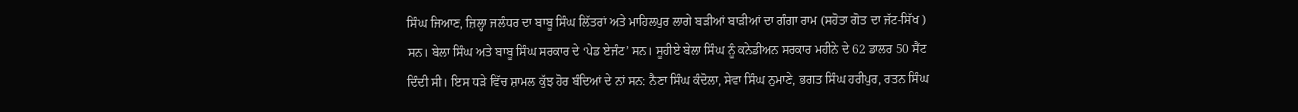ਸਿੰਘ ਜਿਆਣ, ਜ਼ਿਲ੍ਹਾ ਜਲੰਧਰ ਦਾ ਬਾਬੂ ਸਿੰਘ ਲਿੱਤਰਾਂ ਅਤੇ ਮਾਹਿਲਪੁਰ ਲਾਗੇ ਬੜੀਆਂ ਬਾੜੀਆਂ ਦਾ ਗੰਗਾ ਰਾਮ (ਸਹੋਤਾ ਗੋਤ ਦਾ ਜੱਟ-ਸਿੱਖ ) ਸਨ। ਬੇਲਾ ਸਿੰਘ ਅਤੇ ਬਾਬੂ ਸਿੰਘ ਸਰਕਾਰ ਦੇ ‘ਪੇਡ ਏਜੰਟ’ ਸਨ। ਸੂਹੀਏ ਬੇਲਾ ਸਿੰਘ ਨੂੰ ਕਨੇਡੀਅਨ ਸਰਕਾਰ ਮਹੀਨੇ ਦੇ 62 ਡਾਲਰ 50 ਸੈਂਟ ਦਿੰਦੀ ਸੀ। ਇਸ ਧੜੇ ਵਿੱਚ ਸ਼ਾਮਲ ਕੁੱਝ ਹੋਰ ਬੰਦਿਆਂ ਦੇ ਨਾਂ ਸਨ: ਨੈਣਾ ਸਿੰਘ ਕੰਦੋਲਾ, ਸੇਵਾ ਸਿੰਘ ਨੁਮਾਣੇ, ਭਗਤ ਸਿੰਘ ਹਰੀਪੁਰ, ਰਤਨ ਸਿੰਘ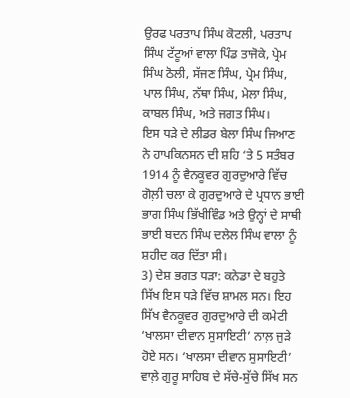ਉਰਫ ਪਰਤਾਪ ਸਿੰਘ ਕੋਟਲੀ, ਪਰਤਾਪ ਸਿੰਘ ਟੱਟੂਆਂ ਵਾਲਾ ਪਿੰਡ ਤਾਜੋਕੇ, ਪ੍ਰੇਮ ਸਿੰਘ ਠੋਲੀ, ਸੱਜਣ ਸਿੰਘ, ਪ੍ਰੇਮ ਸਿੰਘ, ਪਾਲ ਸਿੰਘ, ਨੱਥਾ ਸਿੰਘ, ਮੇਲਾ ਸਿੰਘ, ਕਾਬਲ ਸਿੰਘ, ਅਤੇ ਜਗਤ ਸਿੰਘ।
ਇਸ ਧੜੇ ਦੇ ਲੀਡਰ ਬੇਲਾ ਸਿੰਘ ਜਿਆਣ ਨੇ ਹਾਪਕਿਨਸਨ ਦੀ ਸ਼ਹਿ ‘ਤੇ 5 ਸਤੰਬਰ 1914 ਨੂੰ ਵੈਨਕੂਵਰ ਗੁਰਦੁਆਰੇ ਵਿੱਚ ਗੋਲ਼ੀ ਚਲਾ ਕੇ ਗੁਰਦੁਆਰੇ ਦੇ ਪ੍ਰਧਾਨ ਭਾਈ ਭਾਗ ਸਿੰਘ ਭਿੱਖੀਵਿੰਡ ਅਤੇ ਉਨ੍ਹਾਂ ਦੇ ਸਾਥੀ ਭਾਈ ਬਦਨ ਸਿੰਘ ਦਲੇਲ ਸਿੰਘ ਵਾਲਾ ਨੂੰ ਸ਼ਹੀਦ ਕਰ ਦਿੱਤਾ ਸੀ।
3) ਦੇਸ਼ ਭਗਤ ਧੜਾ: ਕਨੇਡਾ ਦੇ ਬਹੁਤੇ ਸਿੱਖ ਇਸ ਧੜੇ ਵਿੱਚ ਸ਼ਾਮਲ ਸਨ। ਇਹ ਸਿੱਖ ਵੈਨਕੂਵਰ ਗੁਰਦੁਆਰੇ ਦੀ ਕਮੇਟੀ ‘ਖਾਲਸਾ ਦੀਵਾਨ ਸੁਸਾਇਟੀ’ ਨਾਲ਼ ਜੁੜੇ ਹੋਏ ਸਨ। ‘ਖਾਲਸਾ ਦੀਵਾਨ ਸੁਸਾਇਟੀ’ ਵਾਲ਼ੇ ਗੁਰੂ ਸਾਹਿਬ ਦੇ ਸੱਚੇ-ਸੁੱਚੇ ਸਿੱਖ ਸਨ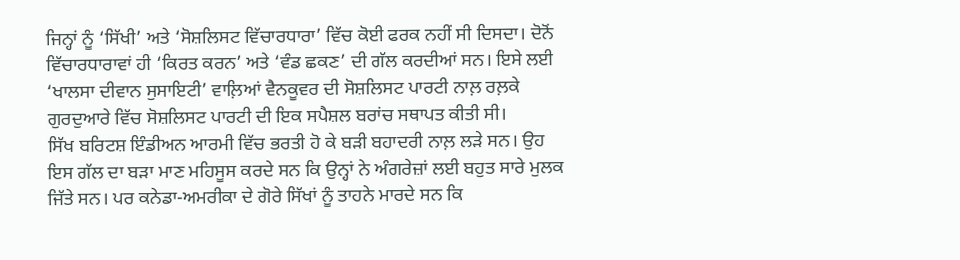ਜਿਨ੍ਹਾਂ ਨੂੰ ‘ਸਿੱਖੀ’ ਅਤੇ ‘ਸੋਸ਼ਲਿਸਟ ਵਿੱਚਾਰਧਾਰਾ’ ਵਿੱਚ ਕੋਈ ਫਰਕ ਨਹੀਂ ਸੀ ਦਿਸਦਾ। ਦੋਨੋਂ ਵਿੱਚਾਰਧਾਰਾਵਾਂ ਹੀ ‘ਕਿਰਤ ਕਰਨ’ ਅਤੇ ‘ਵੰਡ ਛਕਣ’ ਦੀ ਗੱਲ ਕਰਦੀਆਂ ਸਨ। ਇਸੇ ਲਈ ‘ਖਾਲਸਾ ਦੀਵਾਨ ਸੁਸਾਇਟੀ’ ਵਾਲ਼ਿਆਂ ਵੈਨਕੂਵਰ ਦੀ ਸੋਸ਼ਲਿਸਟ ਪਾਰਟੀ ਨਾਲ਼ ਰਲ਼ਕੇ ਗੁਰਦੁਆਰੇ ਵਿੱਚ ਸੋਸ਼ਲਿਸਟ ਪਾਰਟੀ ਦੀ ਇਕ ਸਪੈਸ਼ਲ ਬਰਾਂਚ ਸਥਾਪਤ ਕੀਤੀ ਸੀ।
ਸਿੱਖ ਬਰਿਟਸ਼ ਇੰਡੀਅਨ ਆਰਮੀ ਵਿੱਚ ਭਰਤੀ ਹੋ ਕੇ ਬੜੀ ਬਹਾਦਰੀ ਨਾਲ਼ ਲੜੇ ਸਨ। ਉਹ ਇਸ ਗੱਲ ਦਾ ਬੜਾ ਮਾਣ ਮਹਿਸੂਸ ਕਰਦੇ ਸਨ ਕਿ ਉਨ੍ਹਾਂ ਨੇ ਅੰਗਰੇਜ਼ਾਂ ਲਈ ਬਹੁਤ ਸਾਰੇ ਮੁਲਕ ਜਿੱਤੇ ਸਨ। ਪਰ ਕਨੇਡਾ-ਅਮਰੀਕਾ ਦੇ ਗੋਰੇ ਸਿੱਖਾਂ ਨੂੰ ਤਾਹਨੇ ਮਾਰਦੇ ਸਨ ਕਿ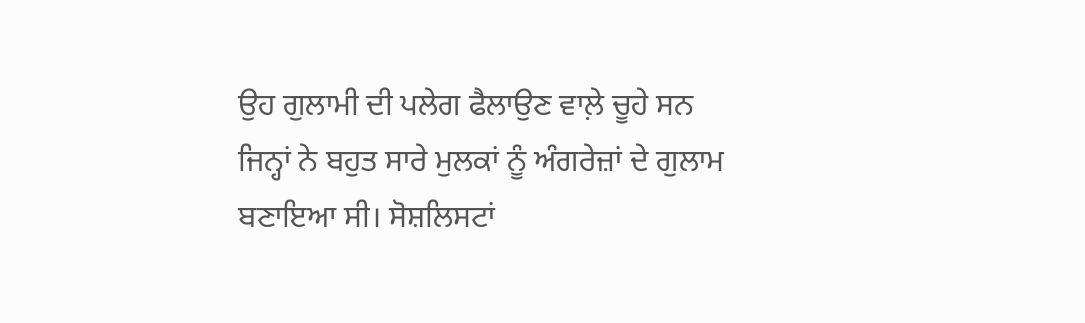ਉਹ ਗੁਲਾਮੀ ਦੀ ਪਲੇਗ ਫੈਲਾਉਣ ਵਾਲ਼ੇ ਚੂਹੇ ਸਨ ਜਿਨ੍ਹਾਂ ਨੇ ਬਹੁਤ ਸਾਰੇ ਮੁਲਕਾਂ ਨੂੰ ਅੰਗਰੇਜ਼ਾਂ ਦੇ ਗੁਲਾਮ ਬਣਾਇਆ ਸੀ। ਸੋਸ਼ਲਿਸਟਾਂ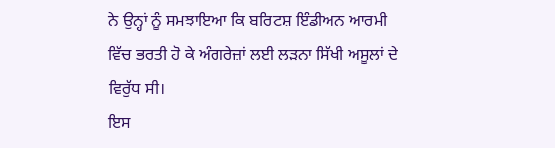ਨੇ ਉਨ੍ਹਾਂ ਨੂੰ ਸਮਝਾਇਆ ਕਿ ਬਰਿਟਸ਼ ਇੰਡੀਅਨ ਆਰਮੀ ਵਿੱਚ ਭਰਤੀ ਹੋ ਕੇ ਅੰਗਰੇਜ਼ਾਂ ਲਈ ਲੜਨਾ ਸਿੱਖੀ ਅਸੂਲਾਂ ਦੇ ਵਿਰੁੱਧ ਸੀ।
ਇਸ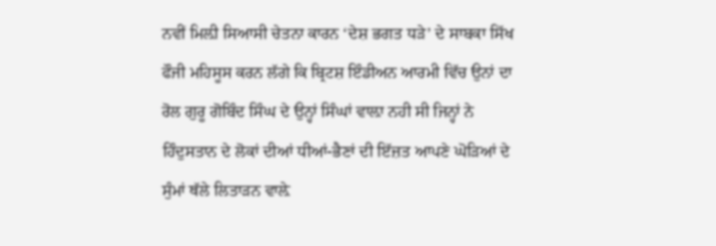ਨਵੀਂ ਮਿਲ਼ੀ ਸਿਆਸੀ ਚੇਤਨਾ ਕਾਰਨ ‘ਦੇਸ਼ ਭਗਤ ਧੜੇ’ ਦੇ ਸਾਬਕਾ ਸਿੱਖ ਫੌਜੀ ਮਹਿਸੂਸ ਕਰਨ ਲੱਗੇ ਕਿ ਬ੍ਰਿਟਸ਼ ਇੰਡੀਅਨ ਆਰਮੀ ਵਿੱਚ ਉਨਾਂ ਦਾ ਰੋਲ ਗੁਰੂ ਗੋਬਿੰਦ ਸਿੰਘ ਦੇ ਉਨ੍ਹਾਂ ਸਿੰਘਾਂ ਵਾਲ਼ਾ ਨਹੀ ਸੀ ਜਿਨ੍ਹਾਂ ਨੇ ਹਿੰਦੁਸਤਾਨ ਦੇ ਲੋਕਾਂ ਦੀਆਂ ਧੀਆਂ-ਭੈਣਾਂ ਦੀ ਇੱਜ਼ਤ ਆਪਣੇ ਘੋੜਿਆਂ ਦੇ ਸੁੰਮਾਂ ਥੱਲੇ ਲਿਤਾੜਨ ਵਾਲ਼ੇ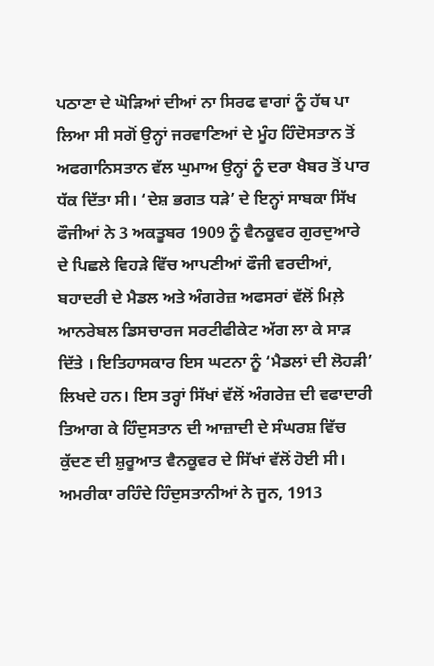ਪਠਾਣਾ ਦੇ ਘੋੜਿਆਂ ਦੀਆਂ ਨਾ ਸਿਰਫ ਵਾਗਾਂ ਨੂੰ ਹੱਥ ਪਾ ਲਿਆ ਸੀ ਸਗੋਂ ਉਨ੍ਹਾਂ ਜਰਵਾਣਿਆਂ ਦੇ ਮੂੰਹ ਹਿੰਦੋਸਤਾਨ ਤੋਂ ਅਫਗਾਨਿਸਤਾਨ ਵੱਲ ਘੁਮਾਅ ਉਨ੍ਹਾਂ ਨੂੰ ਦਰਾ ਖੈਬਰ ਤੋਂ ਪਾਰ ਧੱਕ ਦਿੱਤਾ ਸੀ। ‘ਦੇਸ਼ ਭਗਤ ਧੜੇ’ ਦੇ ਇਨ੍ਹਾਂ ਸਾਬਕਾ ਸਿੱਖ ਫੌਜੀਆਂ ਨੇ 3 ਅਕਤੂਬਰ 1909 ਨੂੰ ਵੈਨਕੂਵਰ ਗੁਰਦੁਆਰੇ ਦੇ ਪਿਛਲੇ ਵਿਹੜੇ ਵਿੱਚ ਆਪਣੀਆਂ ਫੌਜੀ ਵਰਦੀਆਂ, ਬਹਾਦਰੀ ਦੇ ਮੈਡਲ ਅਤੇ ਅੰਗਰੇਜ਼ ਅਫਸਰਾਂ ਵੱਲੋਂ ਮਿਲ਼ੇ ਆਨਰੇਬਲ ਡਿਸਚਾਰਜ ਸਰਟੀਫੀਕੇਟ ਅੱਗ ਲਾ ਕੇ ਸਾੜ ਦਿੱਤੇ । ਇਤਿਹਾਸਕਾਰ ਇਸ ਘਟਨਾ ਨੂੰ ‘ਮੈਡਲਾਂ ਦੀ ਲੋਹੜੀ’ ਲਿਖਦੇ ਹਨ। ਇਸ ਤਰ੍ਹਾਂ ਸਿੱਖਾਂ ਵੱਲੋਂ ਅੰਗਰੇਜ਼ ਦੀ ਵਫਾਦਾਰੀ ਤਿਆਗ ਕੇ ਹਿੰਦੁਸਤਾਨ ਦੀ ਆਜ਼ਾਦੀ ਦੇ ਸੰਘਰਸ਼ ਵਿੱਚ ਕੁੱਦਣ ਦੀ ਸ਼ੁਰੂਆਤ ਵੈਨਕੂਵਰ ਦੇ ਸਿੱਖਾਂ ਵੱਲੋਂ ਹੋਈ ਸੀ।
ਅਮਰੀਕਾ ਰਹਿੰਦੇ ਹਿੰਦੁਸਤਾਨੀਆਂ ਨੇ ਜੂਨ, 1913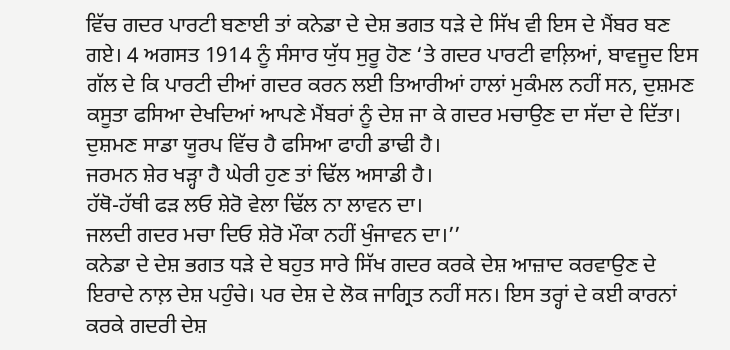ਵਿੱਚ ਗਦਰ ਪਾਰਟੀ ਬਣਾਈ ਤਾਂ ਕਨੇਡਾ ਦੇ ਦੇਸ਼ ਭਗਤ ਧੜੇ ਦੇ ਸਿੱਖ ਵੀ ਇਸ ਦੇ ਮੈਂਬਰ ਬਣ ਗਏ। 4 ਅਗਸਤ 1914 ਨੂੰ ਸੰਸਾਰ ਯੁੱਧ ਸੁਰੂ ਹੋਣ ‘ਤੇ ਗਦਰ ਪਾਰਟੀ ਵਾਲ਼ਿਆਂ, ਬਾਵਜੂਦ ਇਸ ਗੱਲ ਦੇ ਕਿ ਪਾਰਟੀ ਦੀਆਂ ਗਦਰ ਕਰਨ ਲਈ ਤਿਆਰੀਆਂ ਹਾਲਾਂ ਮੁਕੰਮਲ ਨਹੀਂ ਸਨ, ਦੁਸ਼ਮਣ ਕਸੂਤਾ ਫਸਿਆ ਦੇਖਦਿਆਂ ਆਪਣੇ ਮੈਂਬਰਾਂ ਨੂੰ ਦੇਸ਼ ਜਾ ਕੇ ਗਦਰ ਮਚਾਉਣ ਦਾ ਸੱਦਾ ਦੇ ਦਿੱਤਾ।
ਦੁਸ਼ਮਣ ਸਾਡਾ ਯੂਰਪ ਵਿੱਚ ਹੈ ਫਸਿਆ ਫਾਹੀ ਡਾਢੀ ਹੈ।
ਜਰਮਨ ਸ਼ੇਰ ਖੜ੍ਹਾ ਹੈ ਘੇਰੀ ਹੁਣ ਤਾਂ ਢਿੱਲ ਅਸਾਡੀ ਹੈ।
ਹੱਥੋ-ਹੱਥੀ ਫੜ ਲਓ ਸ਼ੇਰੋ ਵੇਲਾ ਢਿੱਲ ਨਾ ਲਾਵਨ ਦਾ।
ਜਲਦੀ ਗਦਰ ਮਚਾ ਦਿਓ ਸ਼ੇਰੋ ਮੌਕਾ ਨਹੀਂ ਖੁੰਜਾਵਨ ਦਾ।’’
ਕਨੇਡਾ ਦੇ ਦੇਸ਼ ਭਗਤ ਧੜੇ ਦੇ ਬਹੁਤ ਸਾਰੇ ਸਿੱਖ ਗਦਰ ਕਰਕੇ ਦੇਸ਼ ਆਜ਼ਾਦ ਕਰਵਾਉਣ ਦੇ ਇਰਾਦੇ ਨਾਲ਼ ਦੇਸ਼ ਪਹੁੰਚੇ। ਪਰ ਦੇਸ਼ ਦੇ ਲੋਕ ਜਾਗ੍ਰਿਤ ਨਹੀਂ ਸਨ। ਇਸ ਤਰ੍ਹਾਂ ਦੇ ਕਈ ਕਾਰਨਾਂ ਕਰਕੇ ਗਦਰੀ ਦੇਸ਼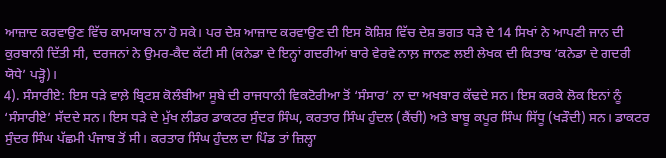ਆਜ਼ਾਦ ਕਰਵਾਉਣ ਵਿੱਚ ਕਾਮਯਾਬ ਨਾ ਹੋ ਸਕੇ। ਪਰ ਦੇਸ਼ ਆਜ਼ਾਦ ਕਰਵਾਉਣ ਦੀ ਇਸ ਕੋਸ਼ਿਸ਼ ਵਿੱਚ ਦੇਸ਼ ਭਗਤ ਧੜੇ ਦੇ 14 ਸਿਖਾਂ ਨੇ ਆਪਣੀ ਜਾਨ ਦੀ ਕੁਰਬਾਨੀ ਦਿੱਤੀ ਸੀ, ਦਰਜਨਾਂ ਨੇ ਉਮਰ-ਕੈਦ ਕੱਟੀ ਸੀ (ਕਨੇਡਾ ਦੇ ਇਨ੍ਹਾਂ ਗਦਰੀਆਂ ਬਾਰੇ ਵੇਰਵੇ ਨਾਲ਼ ਜਾਨਣ ਲਈ ਲੇਖਕ ਦੀ ਕਿਤਾਬ ‘ਕਨੇਡਾ ਦੇ ਗਦਰੀ ਯੋਧੇ’ ਪੜ੍ਹੋ)।
4). ਸੰਸਾਰੀਏ: ਇਸ ਧੜੇ ਵਾਲ਼ੇ ਬ੍ਰਿਟਸ਼ ਕੋਲੰਬੀਆ ਸੂਬੇ ਦੀ ਰਾਜਧਾਨੀ ਵਿਕਟੋਰੀਆ ਤੋਂ ‘ਸੰਸਾਰ’ ਨਾ ਦਾ ਅਖਬਾਰ ਕੱਢਦੇ ਸਨ। ਇਸ ਕਰਕੇ ਲੋਕ ਇਨਾਂ ਨੂੰ ‘ਸੰਸਾਰੀਏ’ ਸੱਦਦੇ ਸਨ। ਇਸ ਧੜੇ ਦੇ ਮੁੱਖ ਲੀਡਰ ਡਾਕਟਰ ਸੁੰਦਰ ਸਿੰਘ, ਕਰਤਾਰ ਸਿੰਘ ਹੁੰਦਲ (ਕੈਂਚੀ) ਅਤੇ ਬਾਬੂ ਕਪੂਰ ਸਿੰਘ ਸਿੱਧੂ (ਖੜੌਦੀ) ਸਨ। ਡਾਕਟਰ ਸੁੰਦਰ ਸਿੰਘ ਪੱਛਮੀ ਪੰਜਾਬ ਤੋਂ ਸੀ। ਕਰਤਾਰ ਸਿੰਘ ਹੁੰਦਲ ਦਾ ਪਿੰਡ ਤਾਂ ਜ਼ਿਲ੍ਹਾ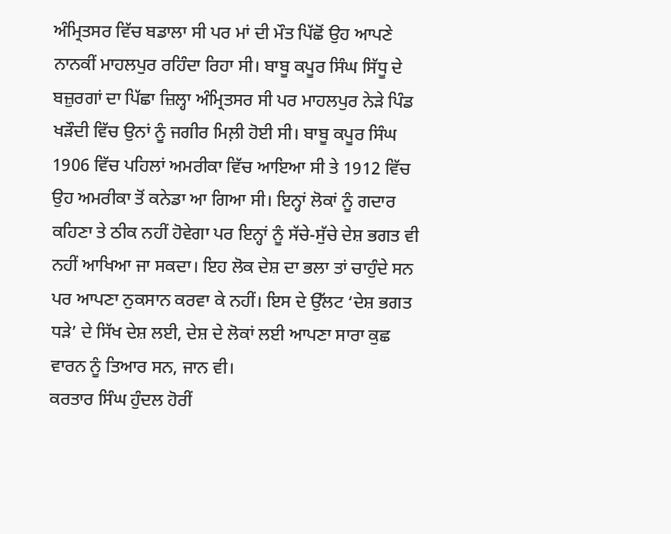ਅੰਮ੍ਰਿਤਸਰ ਵਿੱਚ ਬਡਾਲਾ ਸੀ ਪਰ ਮਾਂ ਦੀ ਮੌਤ ਪਿੱਛੋਂ ਉਹ ਆਪਣੇ ਨਾਨਕੀਂ ਮਾਹਲਪੁਰ ਰਹਿੰਦਾ ਰਿਹਾ ਸੀ। ਬਾਬੂ ਕਪੂਰ ਸਿੰਘ ਸਿੱਧੂ ਦੇ ਬਜ਼ੁਰਗਾਂ ਦਾ ਪਿੱਛਾ ਜ਼ਿਲ੍ਹਾ ਅੰਮ੍ਰਿਤਸਰ ਸੀ ਪਰ ਮਾਹਲਪੁਰ ਨੇੜੇ ਪਿੰਡ ਖੜੌਦੀ ਵਿੱਚ ਉਨਾਂ ਨੂੰ ਜਗੀਰ ਮਿਲ਼ੀ ਹੋਈ ਸੀ। ਬਾਬੂ ਕਪੂਰ ਸਿੰਘ 1906 ਵਿੱਚ ਪਹਿਲਾਂ ਅਮਰੀਕਾ ਵਿੱਚ ਆਇਆ ਸੀ ਤੇ 1912 ਵਿੱਚ ਉਹ ਅਮਰੀਕਾ ਤੋਂ ਕਨੇਡਾ ਆ ਗਿਆ ਸੀ। ਇਨ੍ਹਾਂ ਲੋਕਾਂ ਨੂੰ ਗਦਾਰ ਕਹਿਣਾ ਤੇ ਠੀਕ ਨਹੀਂ ਹੋਵੇਗਾ ਪਰ ਇਨ੍ਹਾਂ ਨੂੰ ਸੱਚੇ-ਸੁੱਚੇ ਦੇਸ਼ ਭਗਤ ਵੀ ਨਹੀਂ ਆਖਿਆ ਜਾ ਸਕਦਾ। ਇਹ ਲੋਕ ਦੇਸ਼ ਦਾ ਭਲਾ ਤਾਂ ਚਾਹੁੰਦੇ ਸਨ ਪਰ ਆਪਣਾ ਨੁਕਸਾਨ ਕਰਵਾ ਕੇ ਨਹੀਂ। ਇਸ ਦੇ ਉੱਲਟ ‘ਦੇਸ਼ ਭਗਤ ਧੜੇ’ ਦੇ ਸਿੱਖ ਦੇਸ਼ ਲਈ, ਦੇਸ਼ ਦੇ ਲੋਕਾਂ ਲਈ ਆਪਣਾ ਸਾਰਾ ਕੁਛ ਵਾਰਨ ਨੂੰ ਤਿਆਰ ਸਨ, ਜਾਨ ਵੀ।
ਕਰਤਾਰ ਸਿੰਘ ਹੁੰਦਲ ਹੋਰੀਂ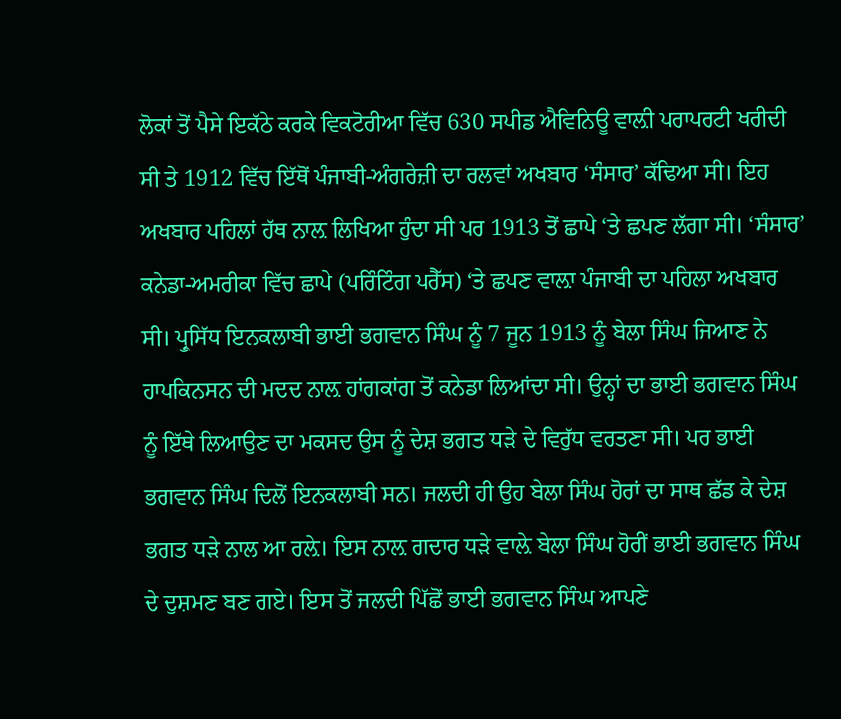ਲੋਕਾਂ ਤੋਂ ਪੈਸੇ ਇਕੱਠੇ ਕਰਕੇ ਵਿਕਟੋਰੀਆ ਵਿੱਚ 630 ਸਪੀਡ ਐਵਿਨਿਊ ਵਾਲ਼ੀ ਪਰਾਪਰਟੀ ਖਰੀਦੀ ਸੀ ਤੇ 1912 ਵਿੱਚ ਇੱਥੋਂ ਪੰਜਾਬੀ-ਅੰਗਰੇਜ਼ੀ ਦਾ ਰਲਵਾਂ ਅਖਬਾਰ ‘ਸੰਸਾਰ’ ਕੱਢਿਆ ਸੀ। ਇਹ ਅਖਬਾਰ ਪਹਿਲਾਂ ਹੱਥ ਨਾਲ਼ ਲਿਖਿਆ ਹੁੰਦਾ ਸੀ ਪਰ 1913 ਤੋਂ ਛਾਪੇ ‘ਤੇ ਛਪਣ ਲੱਗਾ ਸੀ। ‘ਸੰਸਾਰ’ ਕਨੇਡਾ-ਅਮਰੀਕਾ ਵਿੱਚ ਛਾਪੇ (ਪਰਿੰਟਿੰਗ ਪਰੈੱਸ) ‘ਤੇ ਛਪਣ ਵਾਲ਼ਾ ਪੰਜਾਬੀ ਦਾ ਪਹਿਲਾ ਅਖਬਾਰ ਸੀ। ਪ੍ਰੁਸਿੱਧ ਇਨਕਲਾਬੀ ਭਾਈ ਭਗਵਾਨ ਸਿੰਘ ਨੂੰ 7 ਜੂਨ 1913 ਨੂੰ ਬੇਲਾ ਸਿੰਘ ਜਿਆਣ ਨੇ ਹਾਪਕਿਨਸਨ ਦੀ ਮਦਦ ਨਾਲ਼ ਹਾਂਗਕਾਂਗ ਤੋਂ ਕਨੇਡਾ ਲਿਆਂਦਾ ਸੀ। ਉਨ੍ਹਾਂ ਦਾ ਭਾਈ ਭਗਵਾਨ ਸਿੰਘ ਨੂੰ ਇੱਥੇ ਲਿਆਉਣ ਦਾ ਮਕਸਦ ਉਸ ਨੂੰ ਦੇਸ਼ ਭਗਤ ਧੜੇ ਦੇ ਵਿਰੁੱਧ ਵਰਤਣਾ ਸੀ। ਪਰ ਭਾਈ ਭਗਵਾਨ ਸਿੰਘ ਦਿਲੋਂ ਇਨਕਲਾਬੀ ਸਨ। ਜਲਦੀ ਹੀ ਉਹ ਬੇਲਾ ਸਿੰਘ ਹੋਰਾਂ ਦਾ ਸਾਥ ਛੱਡ ਕੇ ਦੇਸ਼ ਭਗਤ ਧੜੇ ਨਾਲ ਆ ਰਲ਼ੇ। ਇਸ ਨਾਲ਼ ਗਦਾਰ ਧੜੇ ਵਾਲ਼ੇ ਬੇਲਾ ਸਿੰਘ ਹੋਰੀਂ ਭਾਈ ਭਗਵਾਨ ਸਿੰਘ ਦੇ ਦੁਸ਼ਮਣ ਬਣ ਗਏ। ਇਸ ਤੋਂ ਜਲਦੀ ਪਿੱਛੋਂ ਭਾਈ ਭਗਵਾਨ ਸਿੰਘ ਆਪਣੇ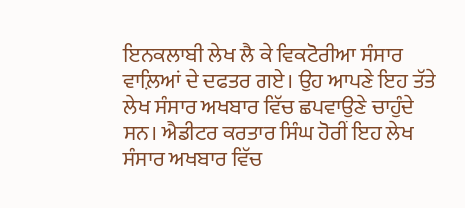ਇਨਕਲਾਬੀ ਲੇਖ ਲੈ ਕੇ ਵਿਕਟੋਰੀਆ ਸੰਸਾਰ ਵਾਲ਼ਿਆਂ ਦੇ ਦਫਤਰ ਗਏ। ਉਹ ਆਪਣੇ ਇਹ ਤੱਤੇ ਲੇਖ ਸੰਸਾਰ ਅਖਬਾਰ ਵਿੱਚ ਛਪਵਾਉਣੇ ਚਾਹੁੰਦੇ ਸਨ। ਐਡੀਟਰ ਕਰਤਾਰ ਸਿੰਘ ਹੋਰੀਂ ਇਹ ਲੇਖ ਸੰਸਾਰ ਅਖਬਾਰ ਵਿੱਚ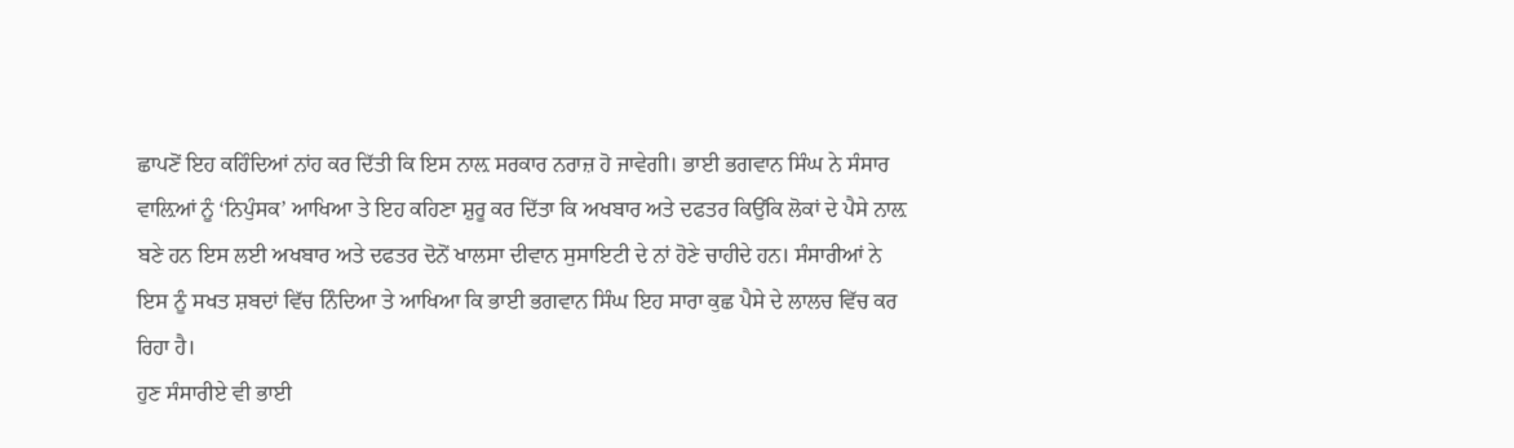ਛਾਪਣੋਂ ਇਹ ਕਹਿੰਦਿਆਂ ਨਾਂਹ ਕਰ ਦਿੱਤੀ ਕਿ ਇਸ ਨਾਲ਼ ਸਰਕਾਰ ਨਰਾਜ਼ ਹੋ ਜਾਵੇਗੀ। ਭਾਈ ਭਗਵਾਨ ਸਿੰਘ ਨੇ ਸੰਸਾਰ ਵਾਲ਼ਿਆਂ ਨੂੰ ‘ਨਿਪੁੰਸਕ’ ਆਖਿਆ ਤੇ ਇਹ ਕਹਿਣਾ ਸ਼ੁਰੂ ਕਰ ਦਿੱਤਾ ਕਿ ਅਖਬਾਰ ਅਤੇ ਦਫਤਰ ਕਿਉਂਕਿ ਲੋਕਾਂ ਦੇ ਪੈਸੇ ਨਾਲ਼ ਬਣੇ ਹਨ ਇਸ ਲਈ ਅਖਬਾਰ ਅਤੇ ਦਫਤਰ ਦੋਨੋਂ ਖਾਲਸਾ ਦੀਵਾਨ ਸੁਸਾਇਟੀ ਦੇ ਨਾਂ ਹੋਣੇ ਚਾਹੀਦੇ ਹਨ। ਸੰਸਾਰੀਆਂ ਨੇ ਇਸ ਨੂੰ ਸਖਤ ਸ਼ਬਦਾਂ ਵਿੱਚ ਨਿੰਦਿਆ ਤੇ ਆਖਿਆ ਕਿ ਭਾਈ ਭਗਵਾਨ ਸਿੰਘ ਇਹ ਸਾਰਾ ਕੁਛ ਪੈਸੇ ਦੇ ਲਾਲਚ ਵਿੱਚ ਕਰ ਰਿਹਾ ਹੈ।
ਹੁਣ ਸੰਸਾਰੀਏ ਵੀ ਭਾਈ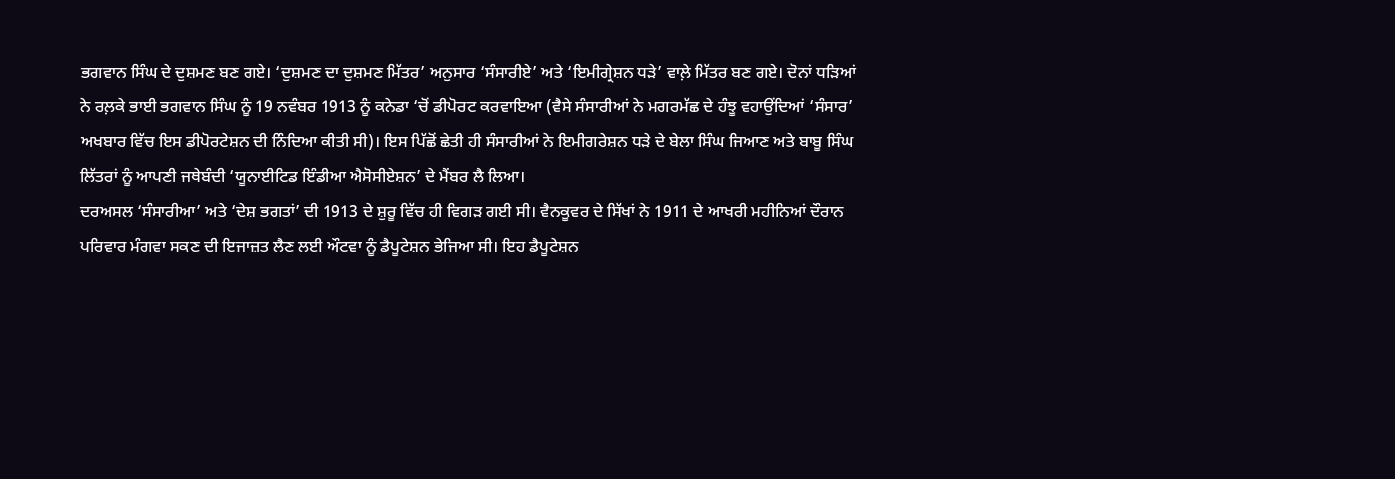ਭਗਵਾਨ ਸਿੰਘ ਦੇ ਦੁਸ਼ਮਣ ਬਣ ਗਏ। ‘ਦੁਸ਼ਮਣ ਦਾ ਦੁਸ਼ਮਣ ਮਿੱਤਰ’ ਅਨੁਸਾਰ ‘ਸੰਸਾਰੀਏ’ ਅਤੇ ‘ਇਮੀਗ੍ਰੇਸ਼ਨ ਧੜੇ’ ਵਾਲ਼ੇ ਮਿੱਤਰ ਬਣ ਗਏ। ਦੋਨਾਂ ਧੜਿਆਂ ਨੇ ਰਲ਼ਕੇ ਭਾਈ ਭਗਵਾਨ ਸਿੰਘ ਨੂੰ 19 ਨਵੰਬਰ 1913 ਨੂੰ ਕਨੇਡਾ ‘ਚੋਂ ਡੀਪੋਰਟ ਕਰਵਾਇਆ (ਵੈਸੇ ਸੰਸਾਰੀਆਂ ਨੇ ਮਗਰਮੱਛ ਦੇ ਹੰਝੂ ਵਹਾਉਂਦਿਆਂ ‘ਸੰਸਾਰ’ ਅਖਬਾਰ ਵਿੱਚ ਇਸ ਡੀਪੋਰਟੇਸ਼ਨ ਦੀ ਨਿੰਦਿਆ ਕੀਤੀ ਸੀ)। ਇਸ ਪਿੱਛੋਂ ਛੇਤੀ ਹੀ ਸੰਸਾਰੀਆਂ ਨੇ ਇਮੀਗਰੇਸ਼ਨ ਧੜੇ ਦੇ ਬੇਲਾ ਸਿੰਘ ਜਿਆਣ ਅਤੇ ਬਾਬੂ ਸਿੰਘ ਲਿੱਤਰਾਂ ਨੂੰ ਆਪਣੀ ਜਥੇਬੰਦੀ ‘ਯੂਨਾਈਟਿਡ ਇੰਡੀਆ ਐਸੋਸੀਏਸ਼ਨ’ ਦੇ ਮੈਂਬਰ ਲੈ ਲਿਆ।
ਦਰਅਸਲ ‘ਸੰਸਾਰੀਆ’ ਅਤੇ ‘ਦੇਸ਼ ਭਗਤਾਂ’ ਦੀ 1913 ਦੇ ਸ਼ੁਰੂ ਵਿੱਚ ਹੀ ਵਿਗੜ ਗਈ ਸੀ। ਵੈਨਕੂਵਰ ਦੇ ਸਿੱਖਾਂ ਨੇ 1911 ਦੇ ਆਖਰੀ ਮਹੀਨਿਆਂ ਦੌਰਾਨ ਪਰਿਵਾਰ ਮੰਗਵਾ ਸਕਣ ਦੀ ਇਜਾਜ਼ਤ ਲੈਣ ਲਈ ਔਟਵਾ ਨੂੰ ਡੈਪੂਟੇਸ਼ਨ ਭੇਜਿਆ ਸੀ। ਇਹ ਡੈਪੂਟੇਸ਼ਨ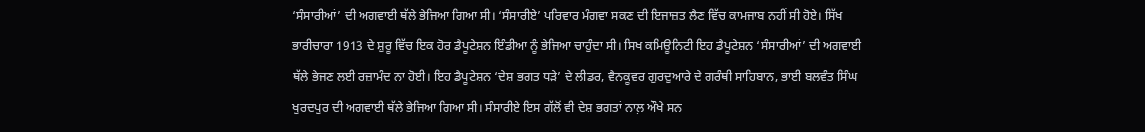‘ਸੰਸਾਰੀਆਂ’ ਦੀ ਅਗਵਾਈ ਥੱਲੇ ਭੇਜਿਆ ਗਿਆ ਸੀ। ‘ਸੰਸਾਰੀਏ’ ਪਰਿਵਾਰ ਮੰਗਵਾ ਸਕਣ ਦੀ ਇਜਾਜ਼ਤ ਲੈਣ ਵਿੱਚ ਕਾਮਜਾਬ ਨਹੀਂ ਸੀ ਹੋਏ। ਸਿੱਖ ਭਾਰੀਚਾਰਾ 1913 ਦੇ ਸ਼ੁਰੂ ਵਿੱਚ ਇਕ ਹੋਰ ਡੈਪੂਟੇਸ਼ਨ ਇੰਡੀਆ ਨੂੰ ਭੇਜਿਆ ਚਾਹੁੰਦਾ ਸੀ। ਸਿਖ ਕਮਿਊਨਿਟੀ ਇਹ ਡੈਪੂਟੇਸ਼ਨ ‘ਸੰਸਾਰੀਆਂ’ ਦੀ ਅਗਵਾਈ ਥੱਲੇ ਭੇਜਣ ਲਈ ਰਜ਼ਾਮੰਦ ਨਾ ਹੋਈ। ਇਹ ਡੈਪੂਟੇਸ਼ਨ ‘ਦੇਸ਼ ਭਗਤ ਧੜੇ’ ਦੇ ਲੀਡਰ, ਵੈਨਕੂਵਰ ਗੁਰਦੁਆਰੇ ਦੇ ਗਰੰਥੀ ਸਾਹਿਬਾਨ, ਭਾਈ ਬਲਵੰਤ ਸਿੰਘ ਖੁਰਦਪੁਰ ਦੀ ਅਗਵਾਈ ਥੱਲੇ ਭੇਜਿਆ ਗਿਆ ਸੀ। ਸੰਸਾਰੀਏ ਇਸ ਗੱਲੋਂ ਵੀ ਦੇਸ਼ ਭਗਤਾਂ ਨਾਲ਼ ਔਖੇ ਸਨ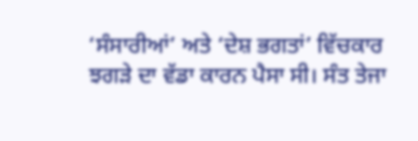‘ਸੰਸਾਰੀਆਂ’ ਅਤੇ ‘ਦੇਸ਼ ਭਗਤਾਂ’ ਵਿੱਚਕਾਰ ਝਗੜੇ ਦਾ ਵੱਡਾ ਕਾਰਨ ਪੈਸਾ ਸੀ। ਸੰਤ ਤੇਜਾ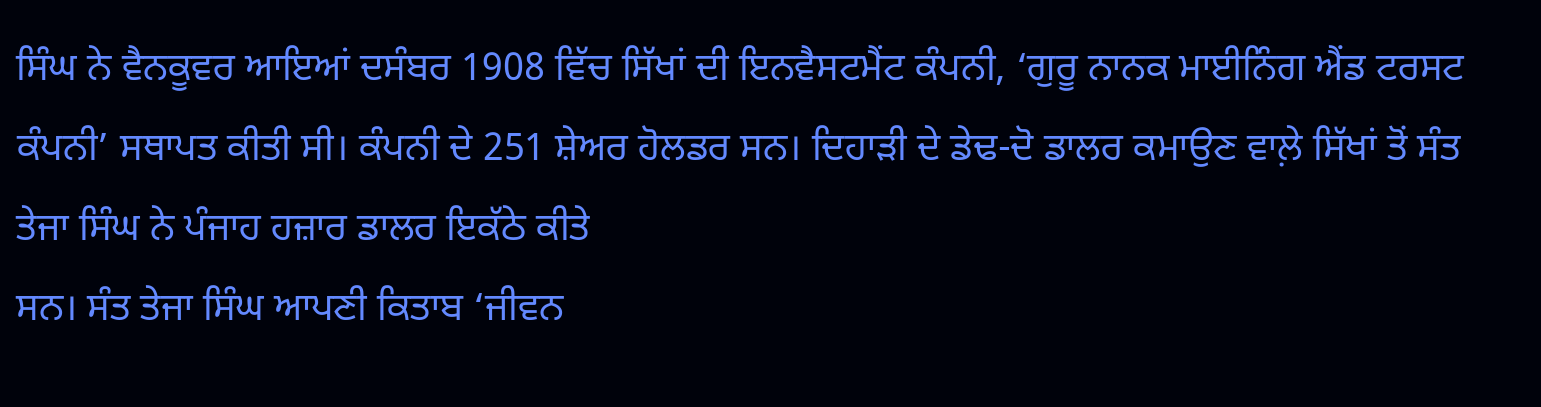ਸਿੰਘ ਨੇ ਵੈਨਕੂਵਰ ਆਇਆਂ ਦਸੰਬਰ 1908 ਵਿੱਚ ਸਿੱਖਾਂ ਦੀ ਇਨਵੈਸਟਮੈਂਟ ਕੰਪਨੀ, ‘ਗੁਰੂ ਨਾਨਕ ਮਾਈਨਿੰਗ ਐਂਡ ਟਰਸਟ ਕੰਪਨੀ’ ਸਥਾਪਤ ਕੀਤੀ ਸੀ। ਕੰਪਨੀ ਦੇ 251 ਸ਼ੇਅਰ ਹੋਲਡਰ ਸਨ। ਦਿਹਾੜੀ ਦੇ ਡੇਢ-ਦੋ ਡਾਲਰ ਕਮਾਉਣ ਵਾਲ਼ੇ ਸਿੱਖਾਂ ਤੋਂ ਸੰਤ ਤੇਜਾ ਸਿੰਘ ਨੇ ਪੰਜਾਹ ਹਜ਼ਾਰ ਡਾਲਰ ਇਕੱਠੇ ਕੀਤੇ
ਸਨ। ਸੰਤ ਤੇਜਾ ਸਿੰਘ ਆਪਣੀ ਕਿਤਾਬ ‘ਜੀਵਨ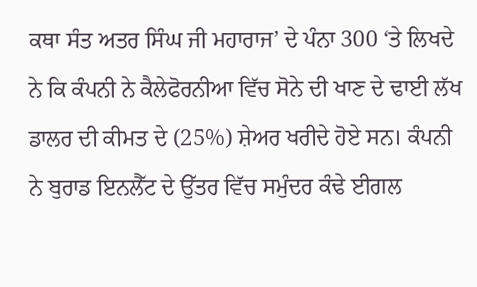ਕਥਾ ਸੰਤ ਅਤਰ ਸਿੰਘ ਜੀ ਮਹਾਰਾਜ’ ਦੇ ਪੰਨਾ 300 ‘ਤੇ ਲਿਖਦੇ ਨੇ ਕਿ ਕੰਪਨੀ ਨੇ ਕੈਲੇਫੋਰਨੀਆ ਵਿੱਚ ਸੋਨੇ ਦੀ ਖਾਣ ਦੇ ਢਾਈ ਲੱਖ ਡਾਲਰ ਦੀ ਕੀਮਤ ਦੇ (25%) ਸ਼ੇਅਰ ਖਰੀਦੇ ਹੋਏ ਸਨ। ਕੰਪਨੀ ਨੇ ਬੁਰਾਡ ਇਨਲੈੱਟ ਦੇ ਉੱਤਰ ਵਿੱਚ ਸਮੁੰਦਰ ਕੰਢੇ ਈਗਲ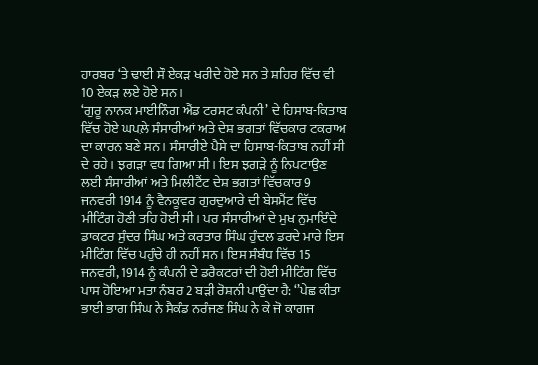ਹਾਰਬਰ ‘ਤੇ ਢਾਈ ਸੌ ਏਕੜ ਖਰੀਦੇ ਹੋਏ ਸਨ ਤੇ ਸ਼ਹਿਰ ਵਿੱਚ ਵੀ 10 ਏਕੜ ਲਏ ਹੋਏ ਸਨ।
‘ਗੁਰੂ ਨਾਨਕ ਮਾਈਨਿੰਗ ਐਂਡ ਟਰਸਟ ਕੰਪਨੀ’ ਦੇ ਹਿਸਾਬ-ਕਿਤਾਬ ਵਿੱਚ ਹੋਏ ਘਪਲ਼ੇ ਸੰਸਾਰੀਆਂ ਅਤੇ ਦੇਸ਼ ਭਗਤਾਂ ਵਿੱਚਕਾਰ ਟਕਰਾਅ ਦਾ ਕਾਰਨ ਬਣੇ ਸਨ। ਸੰਸਾਰੀਏ ਪੈਸੇ ਦਾ ਹਿਸਾਬ-ਕਿਤਾਬ ਨਹੀਂ ਸੀ ਦੇ ਰਹੇ। ਝਗੜਾ ਵਧ ਗਿਆ ਸੀ। ਇਸ ਝਗੜੇ ਨੂੰ ਨਿਪਟਾਉਣ ਲਈ ਸੰਸਾਰੀਆਂ ਅਤੇ ਮਿਲੀਟੈਂਟ ਦੇਸ਼ ਭਗਤਾਂ ਵਿੱਚਕਾਰ 9 ਜਨਵਰੀ 1914 ਨੂੰ ਵੈਨਕੂਵਰ ਗੁਰਦੁਆਰੇ ਦੀ ਬੇਸਮੈਂਟ ਵਿੱਚ ਮੀਟਿੰਗ ਹੋਣੀ ਤਹਿ ਹੋਈ ਸੀ। ਪਰ ਸੰਸਾਰੀਆਂ ਦੇ ਮੁਖ ਨੁਮਾਇੰਦੇ ਡਾਕਟਰ ਸੁੰਦਰ ਸਿੰਘ ਅਤੇ ਕਰਤਾਰ ਸਿੰਘ ਹੁੰਦਲ ਡਰਦੇ ਮਾਰੇ ਇਸ ਮੀਟਿੰਗ ਵਿੱਚ ਪਹੁੰਚੇ ਹੀ ਨਹੀਂ ਸਨ। ਇਸ ਸੰਬੰਧ ਵਿੱਚ 15 ਜਨਵਰੀ, 1914 ਨੂੰ ਕੰਪਨੀ ਦੇ ਡਰੈਕਟਰਾਂ ਦੀ ਹੋਈ ਮੀਟਿੰਗ ਵਿੱਚ ਪਾਸ ਹੋਇਆ ਮਤਾ ਨੰਬਰ 2 ਬੜੀ ਰੋਸ਼ਨੀ ਪਾਉਂਦਾ ਹੈ: ‘’ਪੇਛ ਕੀਤਾ ਭਾਈ ਭਾਗ ਸਿੰਘ ਨੇ ਸੈਕੰਡ ਨਰੰਜਣ ਸਿੰਘ ਨੇ ਕੇ ਜੋ ਕਾਗਜ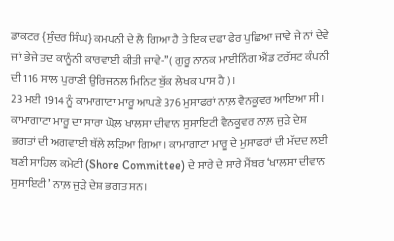ਡਾਕਟਰ {ਸੁੰਦਰ ਸਿੰਘ} ਕਮਪਨੀ ਦੇ ਲੈ ਗਿਆ ਹੈ ਤੇ ਇਕ ਦਫਾ ਫੇਰ ਪੁਛਿਆ ਜਾਵੇ ਜੇ ਨਾਂ ਦੇਵੇ ਜਾਂ ਭੇਜੇ ਤਦ ਕਾਨੂੰਨੀ ਕਾਰਵਾਈ ਕੀਤੀ ਜਾਵੇ-’’( ਗੁਰੂ ਨਾਨਕ ਮਾਈਨਿੰਗ ਐਂਡ ਟਰੱਸਟ ਕੰਪਨੀ ਦੀ 116 ਸਾਲ ਪੁਰਾਣੀ ਉਰਿਜਨਲ ਮਿਨਿਟ ਬੁੱਕ ਲੇਖਕ ਪਾਸ ਹੈ)।
23 ਮਈ 1914 ਨੂੰ ਕਾਮਾਗਾਟਾ ਮਾਰੂ ਆਪਣੇ 376 ਮੁਸਾਫਰਾਂ ਨਾਲ਼ ਵੈਨਕੂਵਰ ਆਇਆ ਸੀ। ਕਾਮਾਗਾਟਾ ਮਾਰੂ ਦਾ ਸਾਰਾ ਘੋਲ਼ ਖਾਲਸਾ ਦੀਵਾਨ ਸੁਸਾਇਟੀ ਵੈਨਕੂਵਰ ਨਾਲ਼ ਜੁੜੇ ਦੇਸ਼ ਭਗਤਾਂ ਦੀ ਅਗਵਾਈ ਥੱਲੇ ਲੜਿਆ ਗਿਆ। ਕਾਮਾਗਾਟਾ ਮਾਰੂ ਦੇ ਮੁਸਾਫਰਾਂ ਦੀ ਮੱਦਦ ਲਈ ਬਣੀ ਸਾਹਿਲ ਕਮੇਟੀ (Shore Committee) ਦੇ ਸਾਰੇ ਦੇ ਸਾਰੇ ਮੈਂਬਰ ‘ਖਾਲਸਾ ਦੀਵਾਨ ਸੁਸਾਇਟੀ’ ਨਾਲ਼ ਜੁੜੇ ਦੇਸ਼ ਭਗਤ ਸਨ।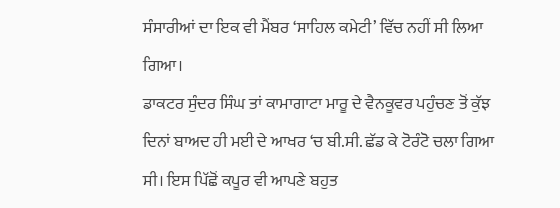ਸੰਸਾਰੀਆਂ ਦਾ ਇਕ ਵੀ ਮੈਂਬਰ ‘ਸਾਹਿਲ ਕਮੇਟੀ’ ਵਿੱਚ ਨਹੀਂ ਸੀ ਲਿਆ ਗਿਆ।
ਡਾਕਟਰ ਸੁੰਦਰ ਸਿੰਘ ਤਾਂ ਕਾਮਾਗਾਟਾ ਮਾਰੂ ਦੇ ਵੈਨਕੂਵਰ ਪਹੁੰਚਣ ਤੋਂ ਕੁੱਝ ਦਿਨਾਂ ਬਾਅਦ ਹੀ ਮਈ ਦੇ ਆਖਰ ‘ਚ ਬੀ.ਸੀ. ਛੱਡ ਕੇ ਟੋਰੰਟੋ ਚਲਾ ਗਿਆ ਸੀ। ਇਸ ਪਿੱਛੋਂ ਕਪੂਰ ਵੀ ਆਪਣੇ ਬਹੁਤ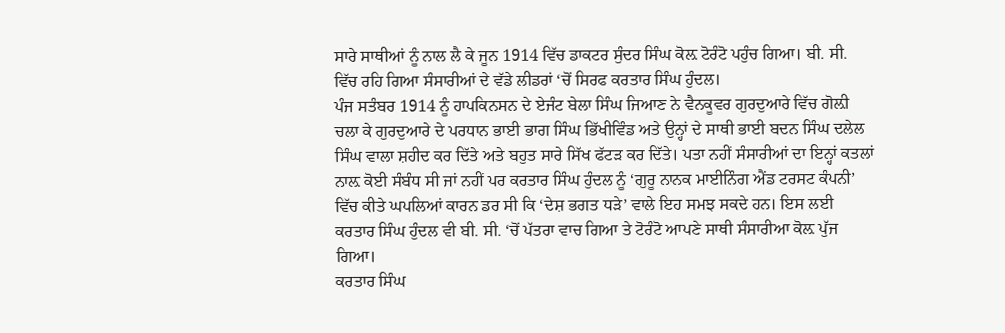ਸਾਰੇ ਸਾਥੀਆਂ ਨੂੰ ਨਾਲ ਲੈ ਕੇ ਜੂਨ 1914 ਵਿੱਚ ਡਾਕਟਰ ਸੁੰਦਰ ਸਿੰਘ ਕੋਲ਼ ਟੋਰੰਟੋ ਪਹੁੰਚ ਗਿਆ। ਬੀ. ਸੀ. ਵਿੱਚ ਰਹਿ ਗਿਆ ਸੰਸਾਰੀਆਂ ਦੇ ਵੱਡੇ ਲੀਡਰਾਂ ‘ਚੋਂ ਸਿਰਫ ਕਰਤਾਰ ਸਿੰਘ ਹੁੰਦਲ।
ਪੰਜ ਸਤੰਬਰ 1914 ਨੂੰ ਹਾਪਕਿਨਸਨ ਦੇ ਏਜੰਟ ਬੇਲਾ ਸਿੰਘ ਜਿਆਣ ਨੇ ਵੈਨਕੂਵਰ ਗੁਰਦੁਆਰੇ ਵਿੱਚ ਗੋਲ਼ੀ ਚਲਾ ਕੇ ਗੁਰਦੁਆਰੇ ਦੇ ਪਰਧਾਨ ਭਾਈ ਭਾਗ ਸਿੰਘ ਭਿੱਖੀਵਿੰਡ ਅਤੇ ਉਨ੍ਹਾਂ ਦੇ ਸਾਥੀ ਭਾਈ ਬਦਨ ਸਿੰਘ ਦਲੇਲ ਸਿੰਘ ਵਾਲਾ ਸ਼ਹੀਦ ਕਰ ਦਿੱਤੇ ਅਤੇ ਬਹੁਤ ਸਾਰੇ ਸਿੱਖ ਫੱਟੜ ਕਰ ਦਿੱਤੇ। ਪਤਾ ਨਹੀਂ ਸੰਸਾਰੀਆਂ ਦਾ ਇਨ੍ਹਾਂ ਕਤਲਾਂ ਨਾਲ਼ ਕੋਈ ਸੰਬੰਧ ਸੀ ਜਾਂ ਨਹੀਂ ਪਰ ਕਰਤਾਰ ਸਿੰਘ ਹੁੰਦਲ ਨੂੰ ‘ਗੁਰੂ ਨਾਨਕ ਮਾਈਨਿੰਗ ਐਂਡ ਟਰਸਟ ਕੰਪਨੀ’ ਵਿੱਚ ਕੀਤੇ ਘਪਲਿਆਂ ਕਾਰਨ ਡਰ ਸੀ ਕਿ ‘ਦੇਸ਼ ਭਗਤ ਧੜੇ’ ਵਾਲੇ ਇਹ ਸਮਝ ਸਕਦੇ ਹਨ। ਇਸ ਲਈ ਕਰਤਾਰ ਸਿੰਘ ਹੁੰਦਲ ਵੀ ਬੀ. ਸੀ. ‘ਚੋਂ ਪੱਤਰਾ ਵਾਚ ਗਿਆ ਤੇ ਟੋਰੰਟੋ ਆਪਣੇ ਸਾਥੀ ਸੰਸਾਰੀਆ ਕੋਲ਼ ਪੁੱਜ ਗਿਆ।
ਕਰਤਾਰ ਸਿੰਘ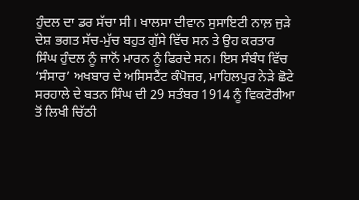ਹੁੰਦਲ ਦਾ ਡਰ ਸੱਚਾ ਸੀ। ਖਾਲਸਾ ਦੀਵਾਨ ਸੁਸਾਇਟੀ ਨਾਲ਼ ਜੁੜੇ ਦੇਸ਼ ਭਗਤ ਸੱਚ-ਮੁੱਚ ਬਹੁਤ ਗੁੱਸੇ ਵਿੱਚ ਸਨ ਤੇ ਉਹ ਕਰਤਾਰ ਸਿੰਘ ਹੁੰਦਲ ਨੂੰ ਜਾਨੋਂ ਮਾਰਨ ਨੂੰ ਫਿਰਦੇ ਸਨ। ਇਸ ਸੰਬੰਧ ਵਿੱਚ ‘ਸੰਸਾਰ’ ਅਖਬਾਰ ਦੇ ਅਸਿਸਟੈਂਟ ਕੰਪੋਜ਼ਰ, ਮਾਹਿਲਪੁਰ ਨੇੜੇ ਛੋਟੇ ਸਰਹਾਲੇ ਦੇ ਬਤਨ ਸਿੰਘ ਦੀ 29 ਸਤੰਬਰ 1914 ਨੂੰ ਵਿਕਟੋਰੀਆ ਤੋਂ ਲਿਖੀ ਚਿੱਠੀ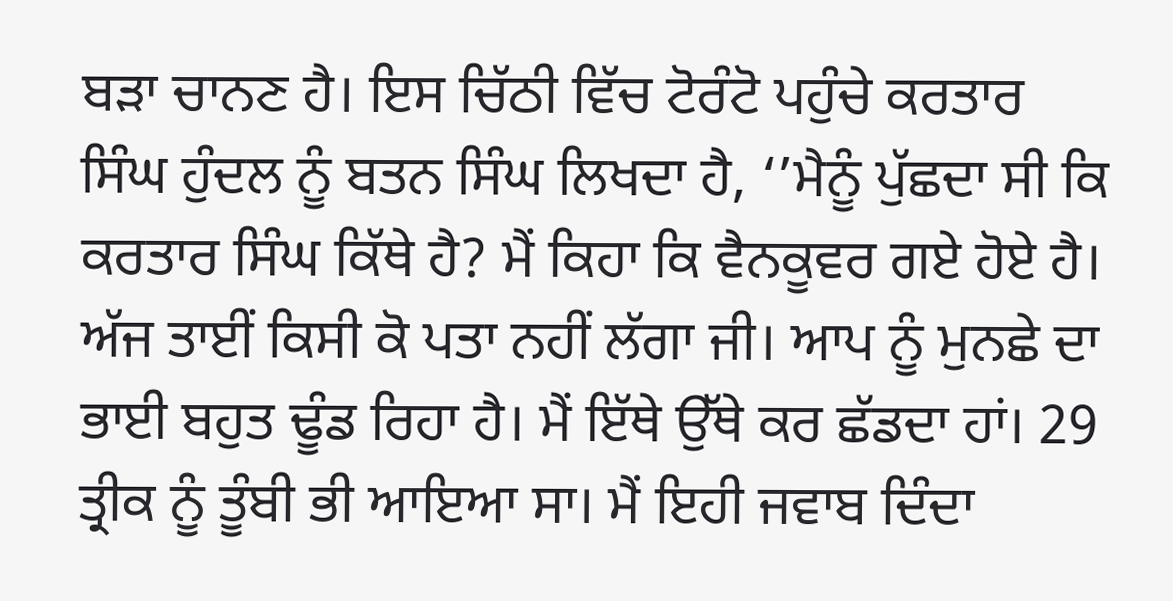ਬੜਾ ਚਾਨਣ ਹੈ। ਇਸ ਚਿੱਠੀ ਵਿੱਚ ਟੋਰੰਟੋ ਪਹੁੰਚੇ ਕਰਤਾਰ ਸਿੰਘ ਹੁੰਦਲ ਨੂੰ ਬਤਨ ਸਿੰਘ ਲਿਖਦਾ ਹੈ, ‘’ਮੈਨੂੰ ਪੁੱਛਦਾ ਸੀ ਕਿ ਕਰਤਾਰ ਸਿੰਘ ਕਿੱਥੇ ਹੈ? ਮੈਂ ਕਿਹਾ ਕਿ ਵੈਨਕੂਵਰ ਗਏ ਹੋਏ ਹੈ। ਅੱਜ ਤਾਈਂ ਕਿਸੀ ਕੋ ਪਤਾ ਨਹੀਂ ਲੱਗਾ ਜੀ। ਆਪ ਨੂੰ ਮੁਨਛੇ ਦਾ ਭਾਈ ਬਹੁਤ ਢੂੰਡ ਰਿਹਾ ਹੈ। ਮੈਂ ਇੱਥੇ ਉੱਥੇ ਕਰ ਛੱਡਦਾ ਹਾਂ। 29 ਤ੍ਰੀਕ ਨੂੰ ਤੂੰਬੀ ਭੀ ਆਇਆ ਸਾ। ਮੈਂ ਇਹੀ ਜਵਾਬ ਦਿੰਦਾ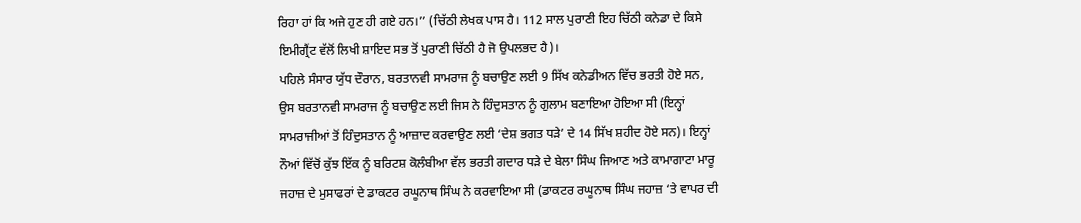ਰਿਹਾ ਹਾਂ ਕਿ ਅਜੇ ਹੁਣ ਹੀ ਗਏ ਹਨ।’’ (ਚਿੱਠੀ ਲੇਖਕ ਪਾਸ ਹੈ। 112 ਸਾਲ ਪੁਰਾਣੀ ਇਹ ਚਿੱਠੀ ਕਨੇਡਾ ਦੇ ਕਿਸੇ ਇਮੀਗ੍ਰੈਂਟ ਵੱਲੋਂ ਲਿਖੀ ਸ਼ਾਇਦ ਸਭ ਤੋਂ ਪੁਰਾਣੀ ਚਿੱਠੀ ਹੈ ਜੋ ਉਪਲਭਦ ਹੈ)।
ਪਹਿਲੇ ਸੰਸਾਰ ਯੁੱਧ ਦੌਰਾਨ, ਬਰਤਾਨਵੀ ਸਾਮਰਾਜ ਨੂੰ ਬਚਾਉਣ ਲਈ 9 ਸਿੱਖ ਕਨੇਡੀਅਨ ਵਿੱਚ ਭਰਤੀ ਹੋਏ ਸਨ, ਉਸ ਬਰਤਾਨਵੀ ਸਾਮਰਾਜ ਨੂੰ ਬਚਾਉਣ ਲਈ ਜਿਸ ਨੇ ਹਿੰਦੁਸਤਾਨ ਨੂੰ ਗੁਲਾਮ ਬਣਾਇਆ ਹੋਇਆ ਸੀ (ਇਨ੍ਹਾਂ ਸਾਮਰਾਜੀਆਂ ਤੋਂ ਹਿੰਦੁਸਤਾਨ ਨੂੰ ਆਜ਼ਾਦ ਕਰਵਾਉਣ ਲਈ ‘ਦੇਸ਼ ਭਗਤ ਧੜੇ’ ਦੇ 14 ਸਿੱਖ ਸ਼ਹੀਦ ਹੋਏ ਸਨ)। ਇਨ੍ਹਾਂ ਨੌਆਂ ਵਿੱਚੋਂ ਕੁੱਝ ਇੱਕ ਨੂੰ ਬਰਿਟਸ਼ ਕੋਲੰਬੀਆ ਵੱਲ ਭਰਤੀ ਗਦਾਰ ਧੜੇ ਦੇ ਬੇਲਾ ਸਿੰਘ ਜਿਆਣ ਅਤੇ ਕਾਮਾਗਾਟਾ ਮਾਰੂ ਜਹਾਜ਼ ਦੇ ਮੁਸਾਫਰਾਂ ਦੇ ਡਾਕਟਰ ਰਘੂਨਾਥ ਸਿੰਘ ਨੇ ਕਰਵਾਇਆ ਸੀ (ਡਾਕਟਰ ਰਘੂਨਾਥ ਸਿੰਘ ਜਹਾਜ਼ ‘ਤੇ ਵਾਪਰ ਦੀ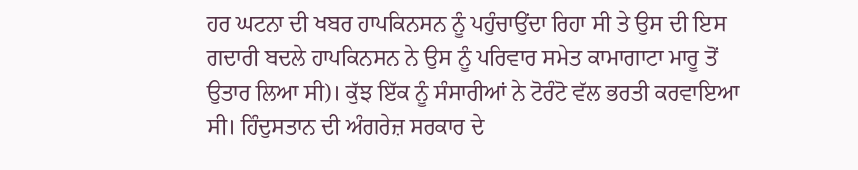ਹਰ ਘਟਨਾ ਦੀ ਖਬਰ ਹਾਪਕਿਨਸਨ ਨੂੰ ਪਹੁੰਚਾਉਂਦਾ ਰਿਹਾ ਸੀ ਤੇ ਉਸ ਦੀ ਇਸ ਗਦਾਰੀ ਬਦਲੇ ਹਾਪਕਿਨਸਨ ਨੇ ਉਸ ਨੂੰ ਪਰਿਵਾਰ ਸਮੇਤ ਕਾਮਾਗਾਟਾ ਮਾਰੂ ਤੋਂ ਉਤਾਰ ਲਿਆ ਸੀ)। ਕੁੱਝ ਇੱਕ ਨੂੰ ਸੰਸਾਰੀਆਂ ਨੇ ਟੋਰੰਟੋ ਵੱਲ ਭਰਤੀ ਕਰਵਾਇਆ ਸੀ। ਹਿੰਦੁਸਤਾਨ ਦੀ ਅੰਗਰੇਜ਼ ਸਰਕਾਰ ਦੇ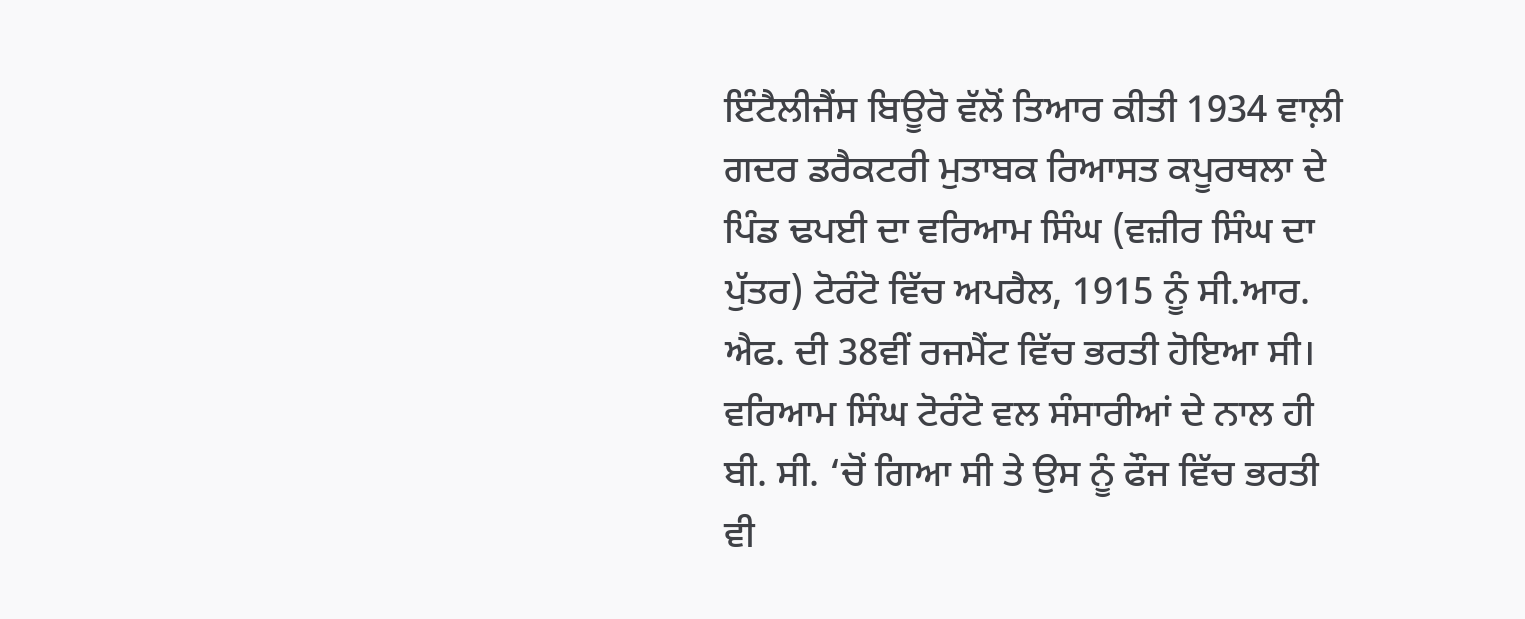ਇੰਟੈਲੀਜੈਂਸ ਬਿਊਰੋ ਵੱਲੋਂ ਤਿਆਰ ਕੀਤੀ 1934 ਵਾਲ਼ੀ ਗਦਰ ਡਰੈਕਟਰੀ ਮੁਤਾਬਕ ਰਿਆਸਤ ਕਪੂਰਥਲਾ ਦੇ ਪਿੰਡ ਢਪਈ ਦਾ ਵਰਿਆਮ ਸਿੰਘ (ਵਜ਼ੀਰ ਸਿੰਘ ਦਾ ਪੁੱਤਰ) ਟੋਰੰਟੋ ਵਿੱਚ ਅਪਰੈਲ, 1915 ਨੂੰ ਸੀ.ਆਰ. ਐਫ. ਦੀ 38ਵੀਂ ਰਜਮੈਂਟ ਵਿੱਚ ਭਰਤੀ ਹੋਇਆ ਸੀ। ਵਰਿਆਮ ਸਿੰਘ ਟੋਰੰਟੋ ਵਲ ਸੰਸਾਰੀਆਂ ਦੇ ਨਾਲ ਹੀ ਬੀ. ਸੀ. ‘ਚੋਂ ਗਿਆ ਸੀ ਤੇ ਉਸ ਨੂੰ ਫੌਜ ਵਿੱਚ ਭਰਤੀ ਵੀ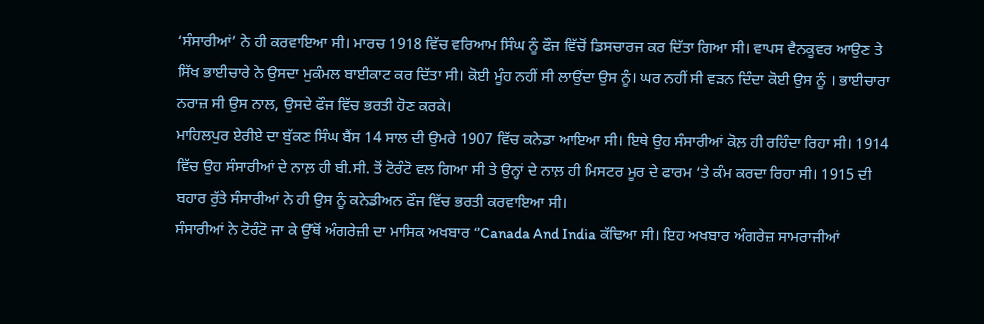‘ਸੰਸਾਰੀਆਂ’ ਨੇ ਹੀ ਕਰਵਾਇਆ ਸੀ। ਮਾਰਚ 1918 ਵਿੱਚ ਵਰਿਆਮ ਸਿੰਘ ਨੂੰ ਫੌਜ ਵਿੱਚੋਂ ਡਿਸਚਾਰਜ ਕਰ ਦਿੱਤਾ ਗਿਆ ਸੀ। ਵਾਪਸ ਵੈਨਕੂਵਰ ਆਉਣ ਤੇ ਸਿੱਖ ਭਾਈਚਾਰੇ ਨੇ ਉਸਦਾ ਮੁਕੰਮਲ ਬਾਈਕਾਟ ਕਰ ਦਿੱਤਾ ਸੀ। ਕੋਈ ਮੂੰਹ ਨਹੀਂ ਸੀ ਲਾਉਂਦਾ ਉਸ ਨੂੰ। ਘਰ ਨਹੀਂ ਸੀ ਵੜਨ ਦਿੰਦਾ ਕੋਈ ਉਸ ਨੂੰ । ਭਾਈਚਾਰਾ ਨਰਾਜ਼ ਸੀ ਉਸ ਨਾਲ, ਉਸਦੇ ਫੌਜ ਵਿੱਚ ਭਰਤੀ ਹੋਣ ਕਰਕੇ।
ਮਾਹਿਲਪੁਰ ਏਰੀਏ ਦਾ ਬੁੱਕਣ ਸਿੰਘ ਬੈਂਸ 14 ਸਾਲ ਦੀ ਉਮਰੇ 1907 ਵਿੱਚ ਕਨੇਡਾ ਆਇਆ ਸੀ। ਇਥੇ ਉਹ ਸੰਸਾਰੀਆਂ ਕੋਲ਼ ਹੀ ਰਹਿੰਦਾ ਰਿਹਾ ਸੀ। 1914 ਵਿੱਚ ਉਹ ਸੰਸਾਰੀਆਂ ਦੇ ਨਾਲ਼ ਹੀ ਬੀ.ਸੀ. ਤੋਂ ਟੋਰੰਟੋ ਵਲ ਗਿਆ ਸੀ ਤੇ ਉਨ੍ਹਾਂ ਦੇ ਨਾਲ਼ ਹੀ ਮਿਸਟਰ ਮੂਰ ਦੇ ਫਾਰਮ ‘ਤੇ ਕੰਮ ਕਰਦਾ ਰਿਹਾ ਸੀ। 1915 ਦੀ ਬਹਾਰ ਰੁੱਤੇ ਸੰਸਾਰੀਆਂ ਨੇ ਹੀ ਉਸ ਨੂੰ ਕਨੇਡੀਅਨ ਫੌਜ ਵਿੱਚ ਭਰਤੀ ਕਰਵਾਇਆ ਸੀ।
ਸੰਸਾਰੀਆਂ ਨੇ ਟੋਰੰਟੋ ਜਾ ਕੇ ਉੱਥੋਂ ਅੰਗਰੇਜ਼ੀ ਦਾ ਮਾਸਿਕ ਅਖਬਾਰ ‘’Canada And India ਕੱਢਿਆ ਸੀ। ਇਹ ਅਖਬਾਰ ਅੰਗਰੇਜ਼ ਸਾਮਰਾਜੀਆਂ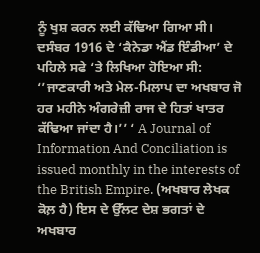ਨੂੰ ਖੁਸ਼ ਕਰਨ ਲਈ ਕੱਢਿਆ ਗਿਆ ਸੀ। ਦਸੰਬਰ 1916 ਦੇ ‘ਕੈਨੇਡਾ ਐਂਡ ਇੰਡੀਆ’ ਦੇ ਪਹਿਲੇ ਸਫੇ ‘ਤੇ ਲਿਖਿਆ ਹੋਇਆ ਸੀ: ‘’ਜਾਣਕਾਰੀ ਅਤੇ ਮੇਲ-ਮਿਲਾਪ ਦਾ ਅਖਬਾਰ ਜੋ ਹਰ ਮਹੀਨੇ ਅੰਗਰੇਜ਼ੀ ਰਾਜ ਦੇ ਹਿਤਾਂ ਖਾਤਰ ਕੱਢਿਆ ਜਾਂਦਾ ਹੈ।’’ ‘ A Journal of Information And Conciliation is issued monthly in the interests of the British Empire. (ਅਖਬਾਰ ਲੇਖਕ ਕੋਲ਼ ਹੈ) ਇਸ ਦੇ ਉੱਲਟ ਦੇਸ਼ ਭਗਤਾਂ ਦੇ ਅਖਬਾਰ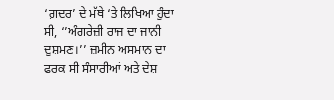‘ਗ਼ਦਰ’ ਦੇ ਮੱਥੇ ‘ਤੇ ਲਿਖਿਆ ਹੁੰਦਾ ਸੀ, ‘’ਅੰਗਰੇਜ਼ੀ ਰਾਜ ਦਾ ਜਾਨੀ ਦੁਸ਼ਮਣ।’’ ਜ਼ਮੀਨ ਅਸਮਾਨ ਦਾ ਫਰਕ ਸੀ ਸੰਸਾਰੀਆਂ ਅਤੇ ਦੇਸ਼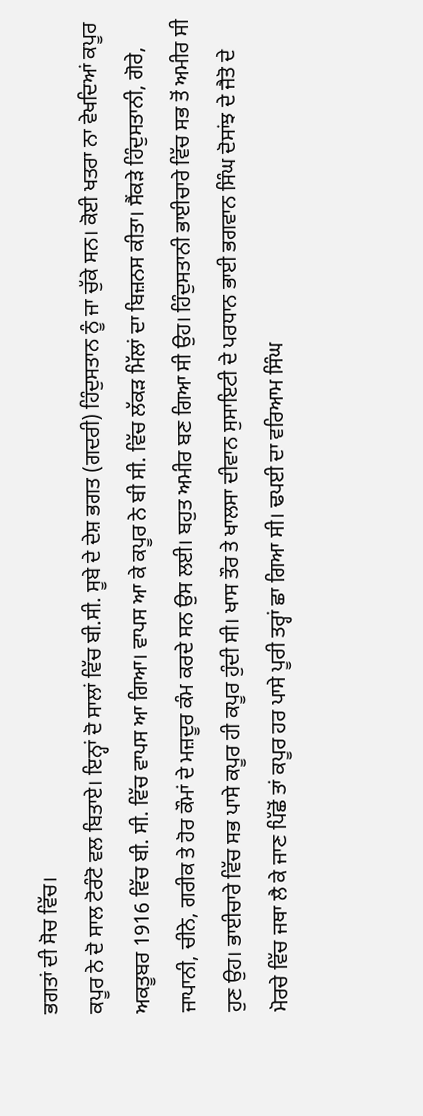ਭਗਤਾਂ ਦੀ ਸੋਚ ਵਿੱਚ।
ਕਪੂਰ ਨੇ ਦੋ ਸਾਲ ਟੋਰੰਟੋ ਵਲ ਬਿਤਾਏ। ਇਨ੍ਹਾਂ ਦੋ ਸਾਲਾਂ ਵਿੱਚ ਬੀ.ਸੀ. ਸੂਬੇ ਦੇ ਦੇਸ਼ ਭਗਤ (ਗਦਰੀ) ਹਿੰਦੁਸਤਾਨ ਨੂੰ ਜਾ ਚੁੱਕੇ ਸਨ। ਕੋਈ ਖਤਰਾ ਨਾ ਵੇਖਦਿਆਂ ਕਪੂਰ ਅਕਤੂਬਰ 1916 ਵਿੱਚ ਬੀ. ਸੀ. ਵਿੱਚ ਵਾਪਸ ਆ ਗਿਆ। ਵਾਪਸ ਆ ਕੇ ਕਪੂਰ ਨੇ ਬੀ ਸੀ. ਵਿੱਚ ਲੱਕੜ ਮਿੱਲਾਂ ਦਾ ਬਿਜ਼ਨਸ ਕੀਤਾ। ਸੈਂਕੜੇ ਹਿੰਦੁਸਤਾਨੀ, ਗੋਰੇ, ਜਾਪਾਨੀ, ਚੀਨੇ, ਗਰੀਕ ਤੇ ਹੋਰ ਕੌਮਾਂ ਦੇ ਮਜ਼ਦੂਰ ਕੰਮ ਕਰਦੇ ਸਨ ਉਸ ਲਈ। ਬਹੁਤ ਅਮੀਰ ਬਣ ਗਿਆ ਸੀ ਉਹ। ਹਿੰਦੁਸਤਾਨੀ ਭਾਈਚਾਰੇ ਵਿੱਚ ਸਭ ਤੋਂ ਅਮੀਰ ਸੀ ਹੁਣ ਉਹ। ਭਾਈਚਾਰੇ ਵਿੱਚ ਸਭ ਪਾਸੇ ਕਪੂਰ ਹੀ ਕਪੂਰ ਹੁੰਦੀ ਸੀ। ਖਾਸ ਤੌਰ ਤੇ ਖਾਲਸਾ ਦੀਵਾਨ ਸੁਸਾਇਟੀ ਦੇ ਪਰਧਾਨ ਭਾਈ ਭਗਵਾਨ ਸਿੰਘ ਦੋਸਾਂਝ ਦੇ ਜੈਤੋ ਦੇ ਮੋਰਚੇ ਵਿੱਚ ਜਥਾ ਲੈ ਕੇ ਜਾਣ ਪਿੱਛੋਂ ਤਾਂ ਕਪੂਰ ਹਰ ਪਾਸੇ ਪੂਰੀ ਤਰ੍ਹਾਂ ਛਾ ਗਿਆ ਸੀ। ਢਪਈ ਦਾ ਵਰਿਆਮ ਸਿੰਘ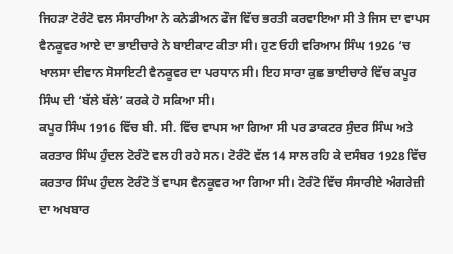ਜਿਹੜਾ ਟੋਰੰਟੋ ਵਲ ਸੰਸਾਰੀਆ ਨੇ ਕਨੇਡੀਅਨ ਫੌਜ ਵਿੱਚ ਭਰਤੀ ਕਰਵਾਇਆ ਸੀ ਤੇ ਜਿਸ ਦਾ ਵਾਪਸ ਵੈਨਕੂਵਰ ਆਏ ਦਾ ਭਾਈਚਾਰੇ ਨੇ ਬਾਈਕਾਟ ਕੀਤਾ ਸੀ। ਹੁਣ ਓਹੀ ਵਰਿਆਮ ਸਿੰਘ 1926 ‘ਚ ਖਾਲਸਾ ਦੀਵਾਨ ਸੋਸਾਇਟੀ ਵੈਨਕੂਵਰ ਦਾ ਪਰਧਾਨ ਸੀ। ਇਹ ਸਾਰਾ ਕੁਛ ਭਾਈਚਾਰੇ ਵਿੱਚ ਕਪੂਰ ਸਿੰਘ ਦੀ ‘ਬੱਲੇ ਬੱਲੇ’ ਕਰਕੇ ਹੋ ਸਕਿਆ ਸੀ।
ਕਪੂਰ ਸਿੰਘ 1916 ਵਿੱਚ ਬੀ. ਸੀ. ਵਿੱਚ ਵਾਪਸ ਆ ਗਿਆ ਸੀ ਪਰ ਡਾਕਟਰ ਸੁੰਦਰ ਸਿੰਘ ਅਤੇ ਕਰਤਾਰ ਸਿੰਘ ਹੁੰਦਲ ਟੋਰੰਟੋ ਵਲ ਹੀ ਰਹੇ ਸਨ। ਟੋਰੰਟੋ ਵੱਲ 14 ਸਾਲ ਰਹਿ ਕੇ ਦਸੰਬਰ 1928 ਵਿੱਚ ਕਰਤਾਰ ਸਿੰਘ ਹੁੰਦਲ ਟੋਰੰਟੋ ਤੋਂ ਵਾਪਸ ਵੈਨਕੂਵਰ ਆ ਗਿਆ ਸੀ। ਟੋਰੰਟੋ ਵਿੱਚ ਸੰਸਾਰੀਏ ਅੰਗਰੇਜ਼ੀ ਦਾ ਅਖਬਾਰ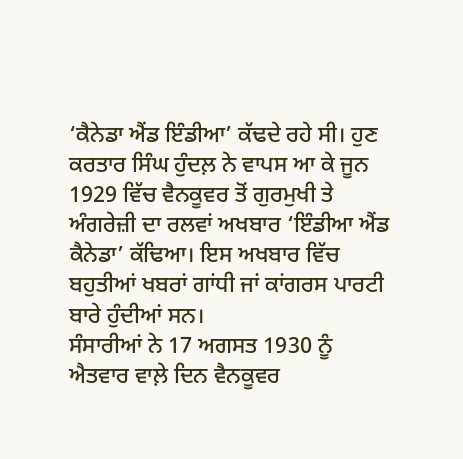‘ਕੈਨੇਡਾ ਐਂਡ ਇੰਡੀਆ’ ਕੱਢਦੇ ਰਹੇ ਸੀ। ਹੁਣ ਕਰਤਾਰ ਸਿੰਘ ਹੁੰਦਲ਼ ਨੇ ਵਾਪਸ ਆ ਕੇ ਜੂਨ 1929 ਵਿੱਚ ਵੈਨਕੂਵਰ ਤੋਂ ਗੁਰਮੁਖੀ ਤੇ ਅੰਗਰੇਜ਼ੀ ਦਾ ਰਲਵਾਂ ਅਖਬਾਰ ‘ਇੰਡੀਆ ਐਂਡ ਕੈਨੇਡਾ’ ਕੱਢਿਆ। ਇਸ ਅਖਬਾਰ ਵਿੱਚ ਬਹੁਤੀਆਂ ਖਬਰਾਂ ਗਾਂਧੀ ਜਾਂ ਕਾਂਗਰਸ ਪਾਰਟੀ ਬਾਰੇ ਹੁੰਦੀਆਂ ਸਨ।
ਸੰਸਾਰੀਆਂ ਨੇ 17 ਅਗਸਤ 1930 ਨੂੰ ਐਤਵਾਰ ਵਾਲ਼ੇ ਦਿਨ ਵੈਨਕੂਵਰ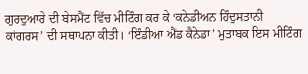ਗੁਰਦੁਆਰੇ ਦੀ ਬੇਸਮੈਂਟ ਵਿੱਚ ਮੀਟਿੰਗ ਕਰ ਕੇ ‘ਕਨੇਡੀਅਨ ਹਿੰਦੁਸਤਾਨੀ ਕਾਂਗਰਸ’ ਦੀ ਸਥਾਪਨਾ ਕੀਤੀ। ‘ਇੰਡੀਆ ਐਂਡ ਕੈਨੇਡਾ’ ਮੁਤਾਬਕ ਇਸ ਮੀਟਿੰਗ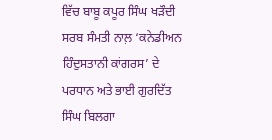ਵਿੱਚ ਬਾਬੂ ਕਪੂਰ ਸਿੰਘ ਖੜੌਦੀ ਸਰਬ ਸੰਮਤੀ ਨਾਲ਼ ‘ਕਨੇਡੀਅਨ ਹਿੰਦੁਸਤਾਨੀ ਕਾਂਗਰਸ’ ਦੇ ਪਰਧਾਨ ਅਤੇ ਭਾਈ ਗੁਰਦਿੱਤ ਸਿੰਘ ਬਿਲਗਾ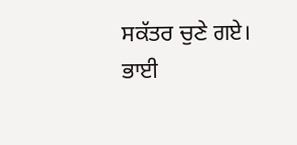ਸਕੱਤਰ ਚੁਣੇ ਗਏ।
ਭਾਈ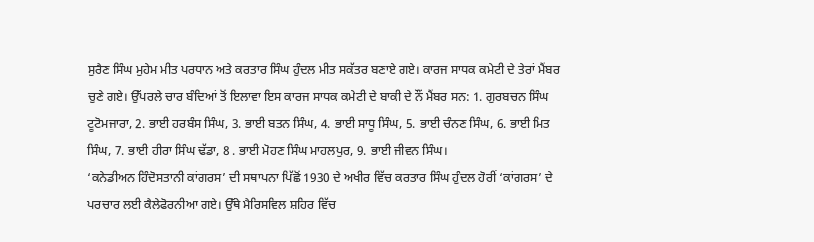ਸੁਰੈਣ ਸਿੰਘ ਮੁਹੇਮ ਮੀਤ ਪਰਧਾਨ ਅਤੇ ਕਰਤਾਰ ਸਿੰਘ ਹੁੰਦਲ ਮੀਤ ਸਕੱਤਰ ਬਣਾਏ ਗਏ। ਕਾਰਜ ਸਾਧਕ ਕਮੇਟੀ ਦੇ ਤੇਰਾਂ ਮੈਂਬਰ ਚੁਣੇ ਗਏ। ਉੱਪਰਲੇ ਚਾਰ ਬੰਦਿਆਂ ਤੋਂ ਇਲਾਵਾ ਇਸ ਕਾਰਜ ਸਾਧਕ ਕਮੇਟੀ ਦੇ ਬਾਕੀ ਦੇ ਨੌਂ ਮੈਂਬਰ ਸਨ: 1. ਗੁਰਬਚਨ ਸਿੰਘ ਟੂਟੋਮਜਾਰਾ, 2. ਭਾਈ ਹਰਬੰਸ ਸਿੰਘ, 3. ਭਾਈ ਬਤਨ ਸਿੰਘ, 4. ਭਾਈ ਸਾਧੂ ਸਿੰਘ, 5. ਭਾਈ ਚੰਨਣ ਸਿੰਘ, 6. ਭਾਈ ਮਿਤ ਸਿੰਘ, 7. ਭਾਈ ਹੀਰਾ ਸਿੰਘ ਢੱਡਾ, 8 . ਭਾਈ ਮੋਹਣ ਸਿੰਘ ਮਾਹਲਪੁਰ, 9. ਭਾਈ ਜੀਵਨ ਸਿੰਘ।
‘ਕਨੇਡੀਅਨ ਹਿੰਦੋਸਤਾਨੀ ਕਾਂਗਰਸ’ ਦੀ ਸਥਾਪਨਾ ਪਿੱਛੋਂ 1930 ਦੇ ਅਖੀਰ ਵਿੱਚ ਕਰਤਾਰ ਸਿੰਘ ਹੁੰਦਲ ਹੋਰੀਂ ‘ਕਾਂਗਰਸ’ ਦੇ ਪਰਚਾਰ ਲਈ ਕੈਲੇਫੋਰਨੀਆ ਗਏ। ਉੱਥੇ ਮੈਰਿਸਵਿਲ ਸ਼ਹਿਰ ਵਿੱਚ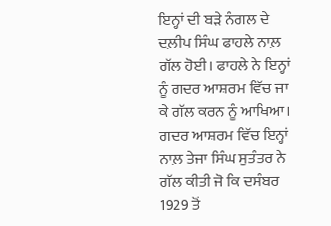ਇਨ੍ਹਾਂ ਦੀ ਬੜੇ ਨੰਗਲ ਦੇ ਦਲ਼ੀਪ ਸਿੰਘ ਫਾਹਲੇ ਨਾਲ਼ ਗੱਲ ਹੋਈ। ਫਾਹਲੇ ਨੇ ਇਨ੍ਹਾਂ ਨੂੰ ਗਦਰ ਆਸ਼ਰਮ ਵਿੱਚ ਜਾ ਕੇ ਗੱਲ ਕਰਨ ਨੂੰ ਆਖਿਆ। ਗਦਰ ਆਸ਼ਰਮ ਵਿੱਚ ਇਨ੍ਹਾਂ ਨਾਲ਼ ਤੇਜਾ ਸਿੰਘ ਸੁਤੰਤਰ ਨੇ ਗੱਲ ਕੀਤੀ ਜੋ ਕਿ ਦਸੰਬਰ 1929 ਤੋਂ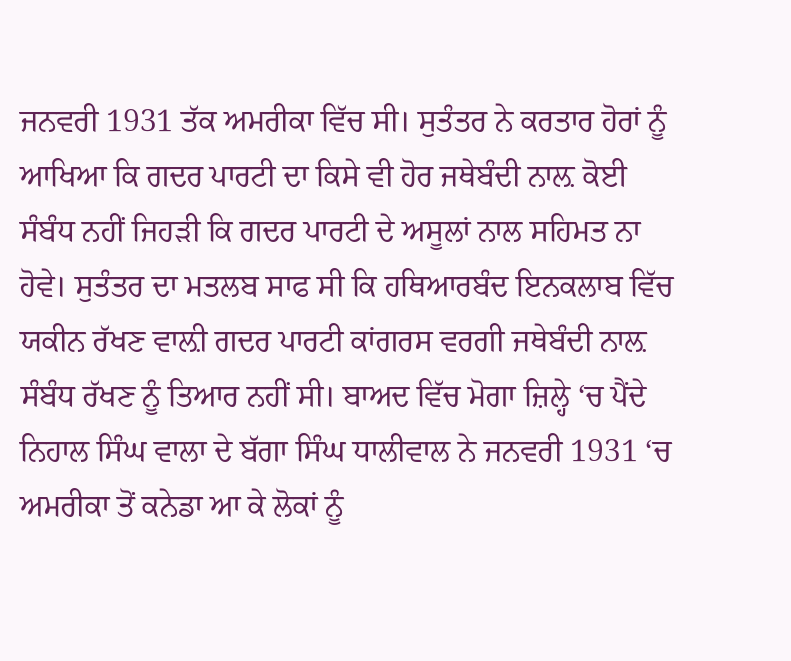ਜਨਵਰੀ 1931 ਤੱਕ ਅਮਰੀਕਾ ਵਿੱਚ ਸੀ। ਸੁਤੰਤਰ ਨੇ ਕਰਤਾਰ ਹੋਰਾਂ ਨੂੰ ਆਖਿਆ ਕਿ ਗਦਰ ਪਾਰਟੀ ਦਾ ਕਿਸੇ ਵੀ ਹੋਰ ਜਥੇਬੰਦੀ ਨਾਲ਼ ਕੋਈ ਸੰਬੰਧ ਨਹੀਂ ਜਿਹੜੀ ਕਿ ਗਦਰ ਪਾਰਟੀ ਦੇ ਅਸੂਲਾਂ ਨਾਲ ਸਹਿਮਤ ਨਾ ਹੋਵੇ। ਸੁਤੰਤਰ ਦਾ ਮਤਲਬ ਸਾਫ ਸੀ ਕਿ ਹਥਿਆਰਬੰਦ ਇਨਕਲਾਬ ਵਿੱਚ ਯਕੀਨ ਰੱਖਣ ਵਾਲ਼ੀ ਗਦਰ ਪਾਰਟੀ ਕਾਂਗਰਸ ਵਰਗੀ ਜਥੇਬੰਦੀ ਨਾਲ਼ ਸੰਬੰਧ ਰੱਖਣ ਨੂੰ ਤਿਆਰ ਨਹੀਂ ਸੀ। ਬਾਅਦ ਵਿੱਚ ਮੋਗਾ ਜ਼ਿਲ੍ਹੇ ‘ਚ ਪੈਂਦੇ ਨਿਹਾਲ ਸਿੰਘ ਵਾਲਾ ਦੇ ਬੱਗਾ ਸਿੰਘ ਧਾਲੀਵਾਲ ਨੇ ਜਨਵਰੀ 1931 ‘ਚ ਅਮਰੀਕਾ ਤੋਂ ਕਨੇਡਾ ਆ ਕੇ ਲੋਕਾਂ ਨੂੰ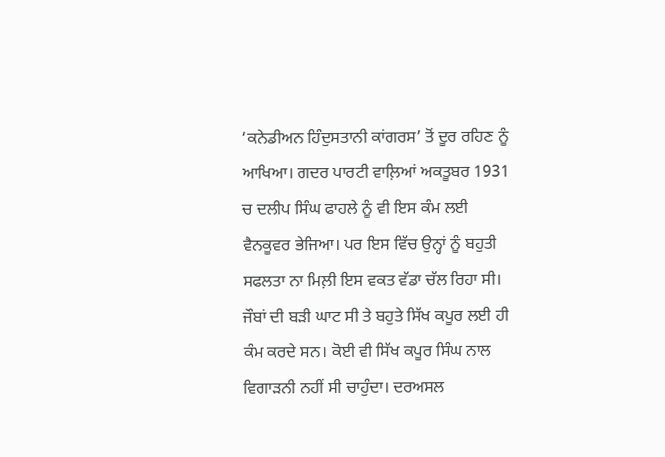‘ਕਨੇਡੀਅਨ ਹਿੰਦੁਸਤਾਨੀ ਕਾਂਗਰਸ’ ਤੋਂ ਦੂਰ ਰਹਿਣ ਨੂੰ ਆਖਿਆ। ਗਦਰ ਪਾਰਟੀ ਵਾਲ਼ਿਆਂ ਅਕਤੂਬਰ 1931 ਚ ਦਲੀਪ ਸਿੰਘ ਫਾਹਲੇ ਨੂੰ ਵੀ ਇਸ ਕੰਮ ਲਈ ਵੈਨਕੂਵਰ ਭੇਜਿਆ। ਪਰ ਇਸ ਵਿੱਚ ਉਨ੍ਹਾਂ ਨੂੰ ਬਹੁਤੀ ਸਫਲਤਾ ਨਾ ਮਿਲ਼ੀ ਇਸ ਵਕਤ ਵੱਡਾ ਚੱਲ ਰਿਹਾ ਸੀ। ਜੌਬਾਂ ਦੀ ਬੜੀ ਘਾਟ ਸੀ ਤੇ ਬਹੁਤੇ ਸਿੱਖ ਕਪੂਰ ਲਈ ਹੀ ਕੰਮ ਕਰਦੇ ਸਨ। ਕੋਈ ਵੀ ਸਿੱਖ ਕਪੂਰ ਸਿੰਘ ਨਾਲ ਵਿਗਾੜਨੀ ਨਹੀਂ ਸੀ ਚਾਹੁੰਦਾ। ਦਰਅਸਲ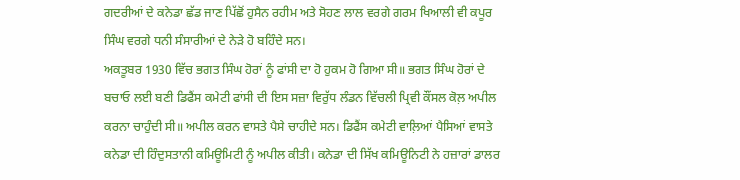ਗਦਰੀਆਂ ਦੇ ਕਨੇਡਾ ਛੱਡ ਜਾਣ ਪਿੱਛੋਂ ਹੁਸੈਨ ਰਹੀਮ ਅਤੇ ਸੋਹਣ ਲਾਲ ਵਰਗੇ ਗਰਮ ਖਿਆਲੀ ਵੀ ਕਪੂਰ ਸਿੰਘ ਵਰਗੇ ਧਨੀ ਸੰਸਾਰੀਆਂ ਦੇ ਨੇੜੇ ਹੋ ਬਹਿੰਦੇ ਸਨ।
ਅਕਤੂਬਰ 1930 ਵਿੱਚ ਭਗਤ ਸਿੰਘ ਹੋਰਾਂ ਨੂੰ ਫਾਂਸੀ ਦਾ ਹੋ ਹੁਕਮ ਹੋ ਗਿਆ ਸੀ॥ ਭਗਤ ਸਿੰਘ ਹੋਰਾਂ ਦੇ ਬਚਾਓ ਲਈ ਬਣੀ ਡਿਫੈਂਸ ਕਮੇਟੀ ਫਾਂਸੀ ਦੀ ਇਸ ਸਜ਼ਾ ਵਿਰੁੱਧ ਲੰਡਨ ਵਿੱਚਲੀ ਪ੍ਰਿਵੀ ਕੌਂਸਲ ਕੋਲ਼ ਅਪੀਲ ਕਰਨਾ ਚਾਹੁੰਦੀ ਸੀ॥ ਅਪੀਲ ਕਰਨ ਵਾਸਤੇ ਪੈਸੇ ਚਾਹੀਦੇ ਸਨ। ਡਿਫੈਂਸ ਕਮੇਟੀ ਵਾਲ਼ਿਆਂ ਪੈਸਿਆਂ ਵਾਸਤੇ ਕਨੇਡਾ ਦੀ ਹਿੰਦੁਸਤਾਨੀ ਕਮਿਊਮਿਟੀ ਨੂੰ ਅਪੀਲ ਕੀਤੀ। ਕਨੇਡਾ ਦੀ ਸਿੱਖ ਕਮਿਊਨਿਟੀ ਨੇ ਹਜ਼ਾਰਾਂ ਡਾਲਰ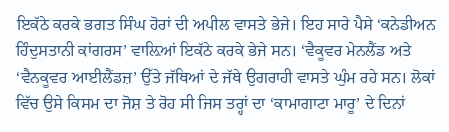ਇਕੱਠੇ ਕਰਕੇ ਭਗਤ ਸਿੰਘ ਹੋਰਾਂ ਦੀ ਅਪੀਲ ਵਾਸਤੇ ਭੇਜੇ। ਇਹ ਸਾਰੇ ਪੈਸੇ ‘ਕਨੇਡੀਅਨ ਹਿੰਦੁਸਤਾਨੀ ਕਾਂਗਰਸ’ ਵਾਲ਼ਿਆਂ ਇਕੱਠੇ ਕਰਕੇ ਭੇਜੇ ਸਨ। ‘ਵੈਕੂਵਰ ਮੇਨਲੈਂਡ ਅਤੇ ‘ਵੈਨਕੂਵਰ ਆਈਲੈਂਡਜ਼’ ਉੱਤੇ ਜੱਥਿਆਂ ਦੇ ਜੱਥੇ ਉਗਰਾਹੀ ਵਾਸਤੇ ਘੁੰਮ ਰਹੇ ਸਨ। ਲੋਕਾਂ ਵਿੱਚ ਉਸੇ ਕਿਸਮ ਦਾ ਜੋਸ਼ ਤੇ ਰੋਹ ਸੀ ਜਿਸ ਤਰ੍ਹਾਂ ਦਾ ‘ਕਾਮਾਗਾਟਾ ਮਾਰੂ’ ਦੇ ਦਿਨਾਂ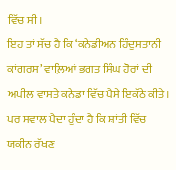ਵਿੱਚ ਸੀ।
ਇਹ ਤਾਂ ਸੱਚ ਹੈ ਕਿ ‘ਕਨੇਡੀਅਨ ਹਿੰਦੁਸਤਾਨੀ ਕਾਂਗਰਸ’ ਵਾਲ਼ਿਆਂ ਭਗਤ ਸਿੰਘ ਹੋਰਾਂ ਦੀ ਅਪੀਲ ਵਾਸਤੇ ਕਨੇਡਾ ਵਿੱਚ ਪੈਸੇ ਇਕੱਠੇ ਕੀਤੇ। ਪਰ ਸਵਾਲ ਪੈਦਾ ਹੁੰਦਾ ਹੈ ਕਿ ਸ਼ਾਂਤੀ ਵਿੱਚ ਯਕੀਨ ਰੱਖਣ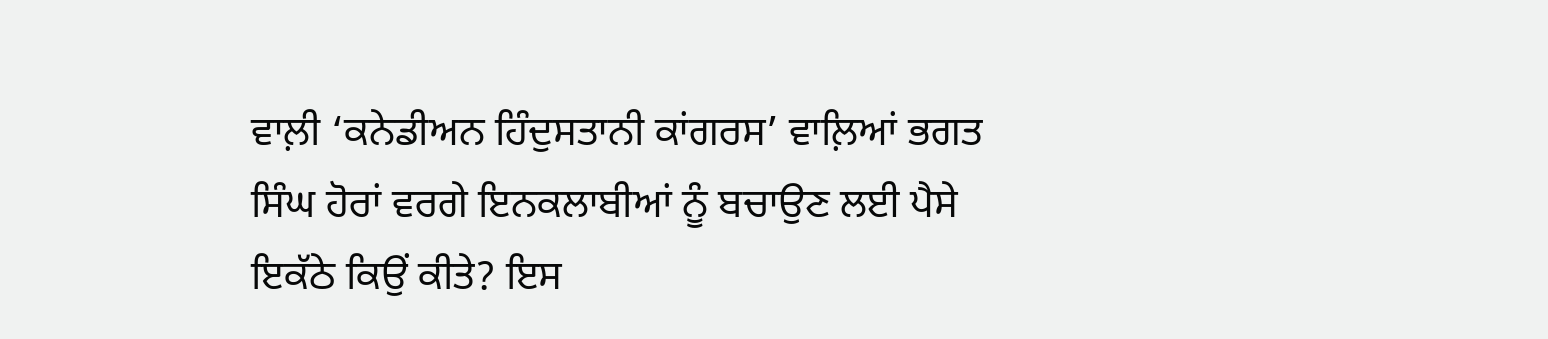ਵਾਲ਼ੀ ‘ਕਨੇਡੀਅਨ ਹਿੰਦੁਸਤਾਨੀ ਕਾਂਗਰਸ’ ਵਾਲ਼ਿਆਂ ਭਗਤ ਸਿੰਘ ਹੋਰਾਂ ਵਰਗੇ ਇਨਕਲਾਬੀਆਂ ਨੂੰ ਬਚਾਉਣ ਲਈ ਪੈਸੇ ਇਕੱਠੇ ਕਿਉਂ ਕੀਤੇ? ਇਸ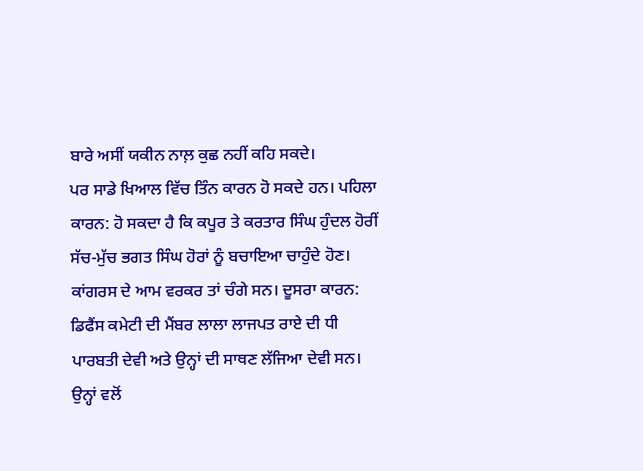ਬਾਰੇ ਅਸੀਂ ਯਕੀਨ ਨਾਲ਼ ਕੁਛ ਨਹੀਂ ਕਹਿ ਸਕਦੇ।
ਪਰ ਸਾਡੇ ਖਿਆਲ ਵਿੱਚ ਤਿੰਨ ਕਾਰਨ ਹੋ ਸਕਦੇ ਹਨ। ਪਹਿਲਾ ਕਾਰਨ: ਹੋ ਸਕਦਾ ਹੈ ਕਿ ਕਪੂਰ ਤੇ ਕਰਤਾਰ ਸਿੰਘ ਹੁੰਦਲ ਹੋਰੀਂ ਸੱਚ-ਮੁੱਚ ਭਗਤ ਸਿੰਘ ਹੋਰਾਂ ਨੂੰ ਬਚਾਇਆ ਚਾਹੁੰਦੇ ਹੋਣ। ਕਾਂਗਰਸ ਦੇ ਆਮ ਵਰਕਰ ਤਾਂ ਚੰਗੇ ਸਨ। ਦੂਸਰਾ ਕਾਰਨ: ਡਿਫੈਂਸ ਕਮੇਟੀ ਦੀ ਮੈਂਬਰ ਲਾਲਾ ਲਾਜਪਤ ਰਾਏ ਦੀ ਧੀ ਪਾਰਬਤੀ ਦੇਵੀ ਅਤੇ ਉਨ੍ਹਾਂ ਦੀ ਸਾਥਣ ਲੱਜਿਆ ਦੇਵੀ ਸਨ। ਉਨ੍ਹਾਂ ਵਲੋਂ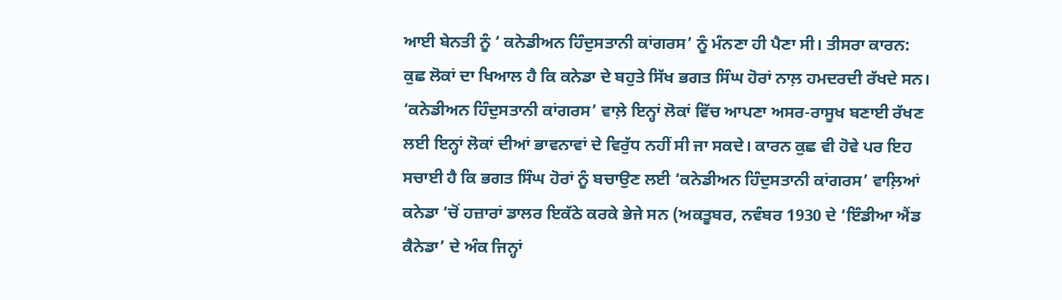ਆਈ ਬੇਨਤੀ ਨੂੰ ‘ ਕਨੇਡੀਅਨ ਹਿੰਦੁਸਤਾਨੀ ਕਾਂਗਰਸ’ ਨੂੰ ਮੰਨਣਾ ਹੀ ਪੈਣਾ ਸੀ। ਤੀਸਰਾ ਕਾਰਨ: ਕੁਛ ਲੋਕਾਂ ਦਾ ਖਿਆਲ ਹੈ ਕਿ ਕਨੇਡਾ ਦੇ ਬਹੁਤੇ ਸਿੱਖ ਭਗਤ ਸਿੰਘ ਹੋਰਾਂ ਨਾਲ਼ ਹਮਦਰਦੀ ਰੱਖਦੇ ਸਨ। ‘ਕਨੇਡੀਅਨ ਹਿੰਦੁਸਤਾਨੀ ਕਾਂਗਰਸ’ ਵਾਲ਼ੇ ਇਨ੍ਹਾਂ ਲੋਕਾਂ ਵਿੱਚ ਆਪਣਾ ਅਸਰ-ਰਾਸੂਖ ਬਣਾਈ ਰੱਖਣ ਲਈ ਇਨ੍ਹਾਂ ਲੋਕਾਂ ਦੀਆਂ ਭਾਵਨਾਵਾਂ ਦੇ ਵਿਰੁੱਧ ਨਹੀਂ ਸੀ ਜਾ ਸਕਦੇ। ਕਾਰਨ ਕੁਛ ਵੀ ਹੋਵੇ ਪਰ ਇਹ ਸਚਾਈ ਹੈ ਕਿ ਭਗਤ ਸਿੰਘ ਹੋਰਾਂ ਨੂੰ ਬਚਾਉਣ ਲਈ ‘ਕਨੇਡੀਅਨ ਹਿੰਦੁਸਤਾਨੀ ਕਾਂਗਰਸ’ ਵਾਲ਼ਿਆਂ ਕਨੇਡਾ ‘ਚੋਂ ਹਜ਼ਾਰਾਂ ਡਾਲਰ ਇਕੱਠੇ ਕਰਕੇ ਭੇਜੇ ਸਨ (ਅਕਤੂਬਰ, ਨਵੰਬਰ 1930 ਦੇ ‘ਇੰਡੀਆ ਐਂਡ ਕੈਨੇਡਾ’ ਦੇ ਅੰਕ ਜਿਨ੍ਹਾਂ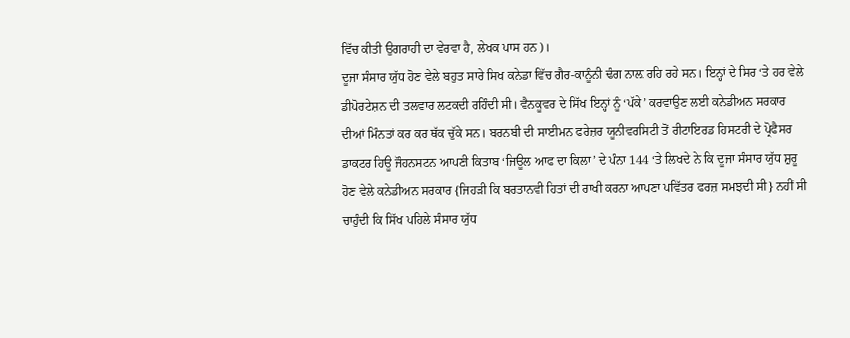ਵਿੱਚ ਕੀਤੀ ਉਗਰਾਹੀ ਦਾ ਵੇਰਵਾ ਹੈ, ਲੇਖਕ ਪਾਸ ਹਨ)।
ਦੂਜਾ ਸੰਸਾਰ ਯੁੱਧ ਹੋਣ ਵੇਲੇ ਬਹੁਤ ਸਾਰੇ ਸਿਖ ਕਨੇਡਾ ਵਿੱਚ ਗੈਰ-ਕਾਨੂੰਨੀ ਢੰਗ ਨਾਲ਼ ਰਹਿ ਰਹੇ ਸਨ। ਇਨ੍ਹਾਂ ਦੇ ਸਿਰ ‘ਤੇ ਹਰ ਵੇਲੇ ਡੀਪੋਰਟੇਸ਼ਨ ਦੀ ਤਲਵਾਰ ਲਟਕਦੀ ਰਹਿੰਦੀ ਸੀ। ਵੈਨਕੂਵਰ ਦੇ ਸਿੱਖ ਇਨ੍ਹਾਂ ਨੂੰ ‘ਪੱਕੇ’ ਕਰਵਾਉਣ ਲਈ ਕਨੇਡੀਅਨ ਸਰਕਾਰ ਦੀਆਂ ਮਿੰਨਤਾਂ ਕਰ ਕਰ ਥੱਕ ਚੁੱਕੇ ਸਨ। ਬਰਨਬੀ ਦੀ ਸਾਈਮਨ ਫਰੇਜ਼ਰ ਯੂਨੀਵਰਸਿਟੀ ਤੋਂ ਰੀਟਾਇਰਡ ਹਿਸਟਰੀ ਦੇ ਪ੍ਰੋਫੈਸਰ ਡਾਕਟਰ ਹਿਊ ਜੌਹਨਸਟਨ ਆਪਣੀ ਕਿਤਾਬ ‘ਜਿਊਲ ਆਫ ਦਾ ਕਿਲਾ’ ਦੇ ਪੰਨਾ 144 ‘ਤੇ ਲਿਖਦੇ ਨੇ ਕਿ ਦੂਜਾ ਸੰਸਾਰ ਯੁੱਧ ਸ਼ੁਰੂ ਹੋਣ ਵੇਲੇ ਕਨੇਡੀਅਨ ਸਰਕਾਰ {ਜਿਹੜੀ ਕਿ ਬਰਤਾਨਵੀ ਹਿਤਾਂ ਦੀ ਰਾਖੀ ਕਰਨਾ ਆਪਣਾ ਪਵਿੱਤਰ ਫਰਜ਼ ਸਮਝਦੀ ਸੀ} ਨਹੀਂ ਸੀ ਚਾਹੁੰਦੀ ਕਿ ਸਿੱਖ ਪਹਿਲੇ ਸੰਸਾਰ ਯੁੱਧ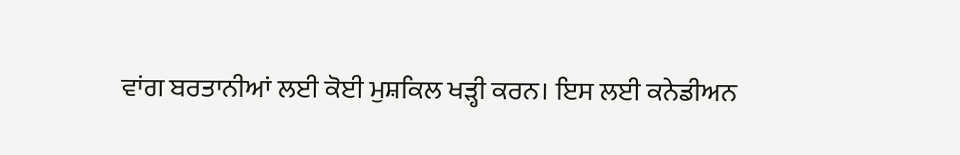ਵਾਂਗ ਬਰਤਾਨੀਆਂ ਲਈ ਕੋਈ ਮੁਸ਼ਕਿਲ ਖੜ੍ਹੀ ਕਰਨ। ਇਸ ਲਈ ਕਨੇਡੀਅਨ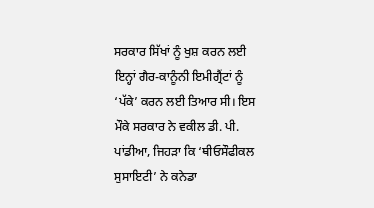ਸਰਕਾਰ ਸਿੱਖਾਂ ਨੂੰ ਖੁਸ਼ ਕਰਨ ਲਈ ਇਨ੍ਹਾਂ ਗੈਰ-ਕਾਨੂੰਨੀ ਇਮੀਗ੍ਰੈਂਟਾਂ ਨੂੰ ‘ਪੱਕੇ’ ਕਰਨ ਲਈ ਤਿਆਰ ਸੀ। ਇਸ ਮੌਕੇ ਸਰਕਾਰ ਨੇ ਵਕੀਲ ਡੀ. ਪੀ. ਪਾਂਡੀਆ, ਜਿਹੜਾ ਕਿ ‘ਥੀਓਸੌਫੀਕਲ ਸੁਸਾਇਟੀ’ ਨੇ ਕਨੇਡਾ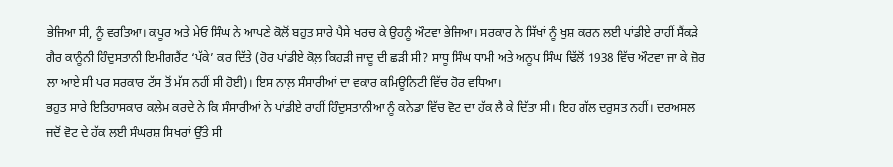ਭੇਜਿਆ ਸੀ, ਨੂੰ ਵਰਤਿਆ। ਕਪੂਰ ਅਤੇ ਮੇਓ ਸਿੰਘ ਨੇ ਆਪਣੇ ਕੋਲੋਂ ਬਹੁਤ ਸਾਰੇ ਪੈਸੇ ਖਰਚ ਕੇ ਉਹਨੂੰ ਔਟਵਾ ਭੇਜਿਆ। ਸਰਕਾਰ ਨੇ ਸਿੱਖਾਂ ਨੂੰ ਖੁਸ਼ ਕਰਨ ਲਈ ਪਾਂਡੀਏ ਰਾਹੀਂ ਸੈਂਕੜੇ ਗੈਰ ਕਾਨੂੰਨੀ ਹਿੰਦੁਸਤਾਨੀ ਇਮੀਗਰੈਂਟ ‘ਪੱਕੇ’ ਕਰ ਦਿੱਤੇ (ਹੋਰ ਪਾਂਡੀਏ ਕੋਲ਼ ਕਿਹੜੀ ਜਾਦੂ ਦੀ ਛੜੀ ਸੀ? ਸਾਧੂ ਸਿੰਘ ਧਾਮੀ ਅਤੇ ਅਨੂਪ ਸਿੰਘ ਢਿੱਲੋਂ 1938 ਵਿੱਚ ਔਟਵਾ ਜਾ ਕੇ ਜ਼ੋਰ ਲਾ ਆਏ ਸੀ ਪਰ ਸਰਕਾਰ ਟੱਸ ਤੋਂ ਮੱਸ ਨਹੀਂ ਸੀ ਹੋਈ)। ਇਸ ਨਾਲ਼ ਸੰਸਾਰੀਆਂ ਦਾ ਵਕਾਰ ਕਮਿਊਨਿਟੀ ਵਿੱਚ ਹੋਰ ਵਧਿਆ।
ਭਹੁਤ ਸਾਰੇ ਇਤਿਹਾਸਕਾਰ ਕਲੇਮ ਕਰਦੇ ਨੇ ਕਿ ਸੰਸਾਰੀਆਂ ਨੇ ਪਾਂਡੀਏ ਰਾਹੀਂ ਹਿੰਦੁਸਤਾਨੀਆ ਨੂੰ ਕਨੇਡਾ ਵਿੱਚ ਵੋਟ ਦਾ ਹੱਕ ਲੈ ਕੇ ਦਿੱਤਾ ਸੀ। ਇਹ ਗੱਲ ਦਰੁਸਤ ਨਹੀਂ। ਦਰਅਸਲ ਜਦੋਂ ਵੋਟ ਦੇ ਹੱਕ ਲਈ ਸੰਘਰਸ਼ ਸਿਖਰਾਂ ਉੱਤੇ ਸੀ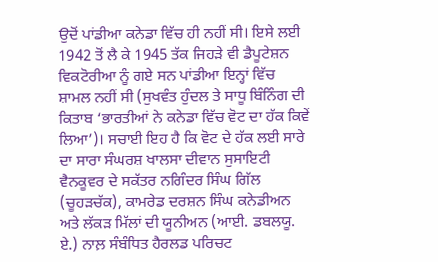ਉਦੋਂ ਪਾਂਡੀਆ ਕਨੇਡਾ ਵਿੱਚ ਹੀ ਨਹੀਂ ਸੀ। ਇਸੇ ਲਈ 1942 ਤੋਂ ਲੈ ਕੇ 1945 ਤੱਕ ਜਿਹੜੇ ਵੀ ਡੈਪੂਟੇਸ਼ਨ ਵਿਕਟੋਰੀਆ ਨੂੰ ਗਏ ਸਨ ਪਾਂਡੀਆ ਇਨ੍ਹਾਂ ਵਿੱਚ ਸ਼ਾਮਲ ਨਹੀਂ ਸੀ (ਸੁਖਵੰਤ ਹੁੰਦਲ ਤੇ ਸਾਧੂ ਬਿੰਨਿੰਗ ਦੀ ਕਿਤਾਬ ‘ਭਾਰਤੀਆਂ ਨੇ ਕਨੇਡਾ ਵਿੱਚ ਵੋਟ ਦਾ ਹੱਕ ਕਿਵੇਂ ਲਿਆ’)। ਸਚਾਈ ਇਹ ਹੈ ਕਿ ਵੋਟ ਦੇ ਹੱਕ ਲਈ ਸਾਰੇ ਦਾ ਸਾਰਾ ਸੰਘਰਸ਼ ਖਾਲਸਾ ਦੀਵਾਨ ਸੁਸਾਇਟੀ ਵੈਨਕੂਵਰ ਦੇ ਸਕੱਤਰ ਨਗਿੰਦਰ ਸਿੰਘ ਗਿੱਲ (ਚੂਹੜਚੱਕ), ਕਾਮਰੇਡ ਦਰਸ਼ਨ ਸਿੰਘ ਕਨੇਡੀਅਨ ਅਤੇ ਲੱਕੜ ਮਿੱਲਾਂ ਦੀ ਯੂਨੀਅਨ (ਆਈ. ਡਬਲਯੂ. ਏ.) ਨਾਲ਼ ਸੰਬੰਧਿਤ ਹੈਰਲਡ ਪਰਿਚਟ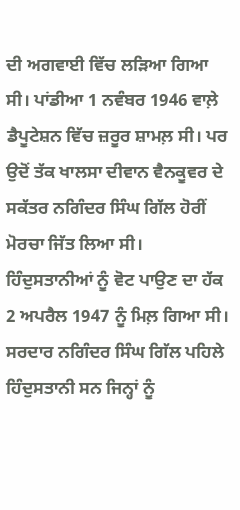ਦੀ ਅਗਵਾਈ ਵਿੱਚ ਲੜਿਆ ਗਿਆ ਸੀ। ਪਾਂਡੀਆ 1 ਨਵੰਬਰ 1946 ਵਾਲ਼ੇ ਡੈਪੂਟੇਸ਼ਨ ਵਿੱਚ ਜ਼ਰੂਰ ਸ਼ਾਮਲ਼ ਸੀ। ਪਰ ਉਦੋਂ ਤੱਕ ਖਾਲਸਾ ਦੀਵਾਨ ਵੈਨਕੂਵਰ ਦੇ ਸਕੱਤਰ ਨਗਿੰਦਰ ਸਿੰਘ ਗਿੱਲ ਹੋਰੀਂ ਮੋਰਚਾ ਜਿੱਤ ਲਿਆ ਸੀ।
ਹਿੰਦੁਸਤਾਨੀਆਂ ਨੂੰ ਵੋਟ ਪਾਉਣ ਦਾ ਹੱਕ 2 ਅਪਰੈਲ 1947 ਨੂੰ ਮਿਲ਼ ਗਿਆ ਸੀ। ਸਰਦਾਰ ਨਗਿੰਦਰ ਸਿੰਘ ਗਿੱਲ ਪਹਿਲੇ ਹਿੰਦੁਸਤਾਨੀ ਸਨ ਜਿਨ੍ਹਾਂ ਨੂੰ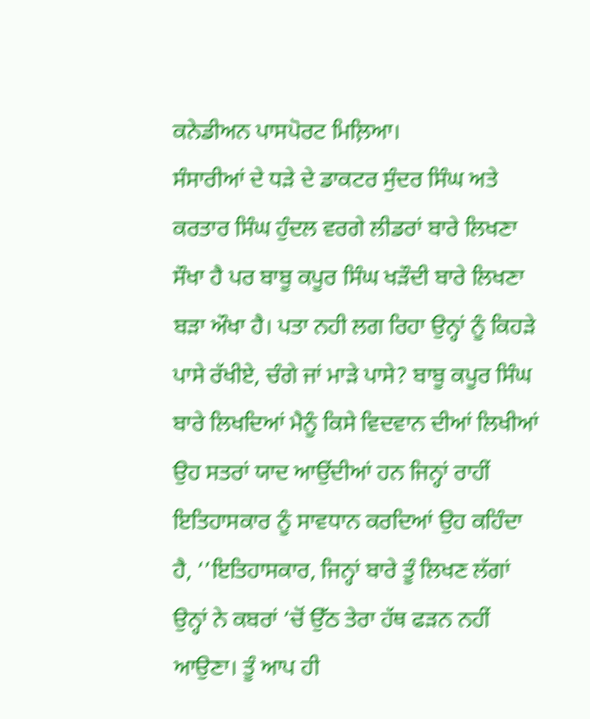ਕਨੇਡੀਅਨ ਪਾਸਪੋਰਟ ਮਿਲ਼ਿਆ।
ਸੰਸਾਰੀਆਂ ਦੇ ਧੜੇ ਦੇ ਡਾਕਟਰ ਸੁੰਦਰ ਸਿੰਘ ਅਤੇ ਕਰਤਾਰ ਸਿੰਘ ਹੁੰਦਲ ਵਰਗੇ ਲੀਡਰਾਂ ਬਾਰੇ ਲਿਖਣਾ ਸੌਖਾ ਹੈ ਪਰ ਬਾਬੂ ਕਪੂਰ ਸਿੰਘ ਖੜੌਦੀ ਬਾਰੇ ਲਿਖਣਾ ਬੜਾ ਔਖਾ ਹੈ। ਪਤਾ ਨਹੀ ਲਗ ਰਿਹਾ ਉਨ੍ਹਾਂ ਨੂੰ ਕਿਹੜੇ ਪਾਸੇ ਰੱਖੀਏ, ਚੰਗੇ ਜਾਂ ਮਾੜੇ ਪਾਸੇ? ਬਾਬੂ ਕਪੂਰ ਸਿੰਘ ਬਾਰੇ ਲਿਖਦਿਆਂ ਮੈਨੂੰ ਕਿਸੇ ਵਿਦਵਾਨ ਦੀਆਂ ਲਿਖੀਆਂ ਉਹ ਸਤਰਾਂ ਯਾਦ ਆਉਂਦੀਆਂ ਹਨ ਜਿਨ੍ਹਾਂ ਰਾਹੀਂ ਇਤਿਹਾਸਕਾਰ ਨੂੰ ਸਾਵਧਾਨ ਕਰਦਿਆਂ ਉਹ ਕਹਿੰਦਾ ਹੈ, ‘’ਇਤਿਹਾਸਕਾਰ, ਜਿਨ੍ਹਾਂ ਬਾਰੇ ਤੂੰ ਲਿਖਣ ਲੱਗਾਂ ਉਨ੍ਹਾਂ ਨੇ ਕਬਰਾਂ ‘ਚੋਂ ਉੱਠ ਤੇਰਾ ਹੱਥ ਫੜਨ ਨਹੀਂ ਆਉਣਾ। ਤੂੰ ਆਪ ਹੀ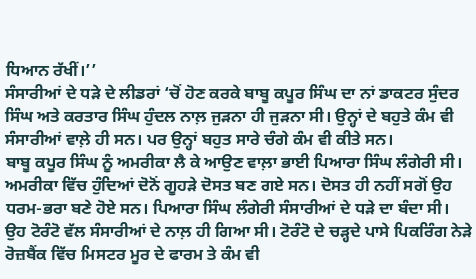ਧਿਆਨ ਰੱਖੀਂ।’’
ਸੰਸਾਰੀਆਂ ਦੇ ਧੜੇ ਦੇ ਲੀਡਰਾਂ ‘ਚੋਂ ਹੋਣ ਕਰਕੇ ਬਾਬੂ ਕਪੂਰ ਸਿੰਘ ਦਾ ਨਾਂ ਡਾਕਟਰ ਸੁੰਦਰ ਸਿੰਘ ਅਤੇ ਕਰਤਾਰ ਸਿੰਘ ਹੁੰਦਲ ਨਾਲ਼ ਜੁੜਨਾ ਹੀ ਜੁੜਨਾ ਸੀ। ਉਨ੍ਹਾਂ ਦੇ ਬਹੁਤੇ ਕੰਮ ਵੀ ਸੰਸਾਰੀਆਂ ਵਾਲ਼ੇ ਹੀ ਸਨ। ਪਰ ਉਨ੍ਹਾਂ ਬਹੁਤ ਸਾਰੇ ਚੰਗੇ ਕੰਮ ਵੀ ਕੀਤੇ ਸਨ।
ਬਾਬੂ ਕਪੂਰ ਸਿੰਘ ਨੂੰ ਅਮਰੀਕਾ ਲੈ ਕੇ ਆਉਣ ਵਾਲ਼ਾ ਭਾਈ ਪਿਆਰਾ ਸਿੰਘ ਲੰਗੇਰੀ ਸੀ। ਅਮਰੀਕਾ ਵਿੱਚ ਹੁੰਦਿਆਂ ਦੋਨੋਂ ਗੂਹੜੇ ਦੋਸਤ ਬਣ ਗਏ ਸਨ। ਦੋਸਤ ਹੀ ਨਹੀਂ ਸਗੋਂ ਉਹ ਧਰਮ-ਭਰਾ ਬਣੇ ਹੋਏ ਸਨ। ਪਿਆਰਾ ਸਿੰਘ ਲੰਗੇਰੀ ਸੰਸਾਰੀਆਂ ਦੇ ਧੜੇ ਦਾ ਬੰਦਾ ਸੀ। ਉਹ ਟੋਰੰਟੋ ਵੱਲ ਸੰਸਾਰੀਆਂ ਦੇ ਨਾਲ਼ ਹੀ ਗਿਆ ਸੀ। ਟੋਰੰਟੋ ਦੇ ਚੜ੍ਹਦੇ ਪਾਸੇ ਪਿਕਰਿੰਗ ਨੇੜੇ ਰੋਜ਼ਬੈਂਕ ਵਿੱਚ ਮਿਸਟਰ ਮੂਰ ਦੇ ਫਾਰਮ ਤੇ ਕੰਮ ਵੀ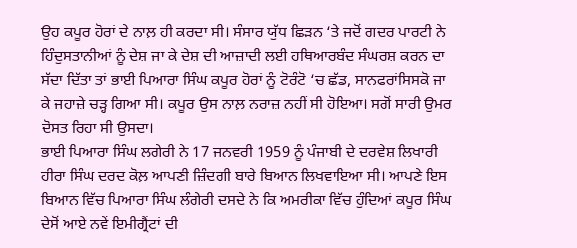ਉਹ ਕਪੂਰ ਹੋਰਾਂ ਦੇ ਨਾਲ਼ ਹੀ ਕਰਦਾ ਸੀ। ਸੰਸਾਰ ਯੁੱਧ ਛਿੜਨ ‘ਤੇ ਜਦੋਂ ਗਦਰ ਪਾਰਟੀ ਨੇ ਹਿੰਦੁਸਤਾਨੀਆਂ ਨੂੰ ਦੇਸ਼ ਜਾ ਕੇ ਦੇਸ਼ ਦੀ ਆਜ਼ਾਦੀ ਲਈ ਹਥਿਆਰਬੰਦ ਸੰਘਰਸ਼ ਕਰਨ ਦਾ ਸੱਦਾ ਦਿੱਤਾ ਤਾਂ ਭਾਈ ਪਿਆਰਾ ਸਿੰਘ ਕਪੂਰ ਹੋਰਾਂ ਨੂੰ ਟੋਰੰਟੋ ‘ਚ ਛੱਡ, ਸਾਨਫਰਾਂਸਿਸਕੋ ਜਾ ਕੇ ਜਹਾਜ਼ੇ ਚੜ੍ਹ ਗਿਆ ਸੀ। ਕਪੂਰ ਉਸ ਨਾਲ਼ ਨਰਾਜ਼ ਨਹੀਂ ਸੀ ਹੋਇਆ। ਸਗੋਂ ਸਾਰੀ ਉਮਰ ਦੋਸਤ ਰਿਹਾ ਸੀ ਉਸਦਾ।
ਭਾਈ ਪਿਆਰਾ ਸਿੰਘ ਲਗੇਰੀ ਨੇ 17 ਜਨਵਰੀ 1959 ਨੂੰ ਪੰਜਾਬੀ ਦੇ ਦਰਵੇਸ਼ ਲਿਖਾਰੀ ਹੀਰਾ ਸਿੰਘ ਦਰਦ ਕੋਲ਼ ਆਪਣੀ ਜ਼ਿੰਦਗੀ ਬਾਰੇ ਬਿਆਨ ਲਿਖਵਾਇਆ ਸੀ। ਆਪਣੇ ਇਸ ਬਿਆਨ ਵਿੱਚ ਪਿਆਰਾ ਸਿੰਘ ਲੰਗੇਰੀ ਦਸਦੇ ਨੇ ਕਿ ਅਮਰੀਕਾ ਵਿੱਚ ਹੁੰਦਿਆਂ ਕਪੂਰ ਸਿੰਘ ਦੇਸੋਂ ਆਏ ਨਵੇਂ ਇਮੀਗ੍ਰੈਂਟਾਂ ਦੀ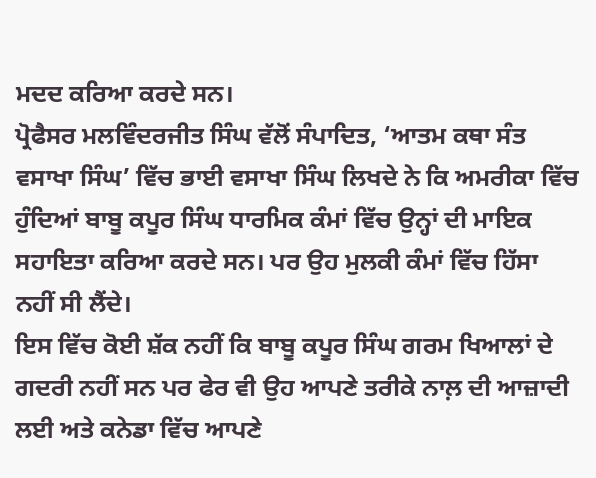ਮਦਦ ਕਰਿਆ ਕਰਦੇ ਸਨ।
ਪ੍ਰੋਫੈਸਰ ਮਲਵਿੰਦਰਜੀਤ ਸਿੰਘ ਵੱਲੋਂ ਸੰਪਾਦਿਤ, ‘ਆਤਮ ਕਥਾ ਸੰਤ ਵਸਾਖਾ ਸਿੰਘ’ ਵਿੱਚ ਭਾਈ ਵਸਾਖਾ ਸਿੰਘ ਲਿਖਦੇ ਨੇ ਕਿ ਅਮਰੀਕਾ ਵਿੱਚ ਹੁੰਦਿਆਂ ਬਾਬੂ ਕਪੂਰ ਸਿੰਘ ਧਾਰਮਿਕ ਕੰਮਾਂ ਵਿੱਚ ਉਨ੍ਹਾਂ ਦੀ ਮਾਇਕ ਸਹਾਇਤਾ ਕਰਿਆ ਕਰਦੇ ਸਨ। ਪਰ ਉਹ ਮੁਲਕੀ ਕੰਮਾਂ ਵਿੱਚ ਹਿੱਸਾ ਨਹੀਂ ਸੀ ਲੈਂਦੇ।
ਇਸ ਵਿੱਚ ਕੋਈ ਸ਼ੱਕ ਨਹੀਂ ਕਿ ਬਾਬੂ ਕਪੂਰ ਸਿੰਘ ਗਰਮ ਖਿਆਲਾਂ ਦੇ ਗਦਰੀ ਨਹੀਂ ਸਨ ਪਰ ਫੇਰ ਵੀ ਉਹ ਆਪਣੇ ਤਰੀਕੇ ਨਾਲ਼ ਦੀ ਆਜ਼ਾਦੀ ਲਈ ਅਤੇ ਕਨੇਡਾ ਵਿੱਚ ਆਪਣੇ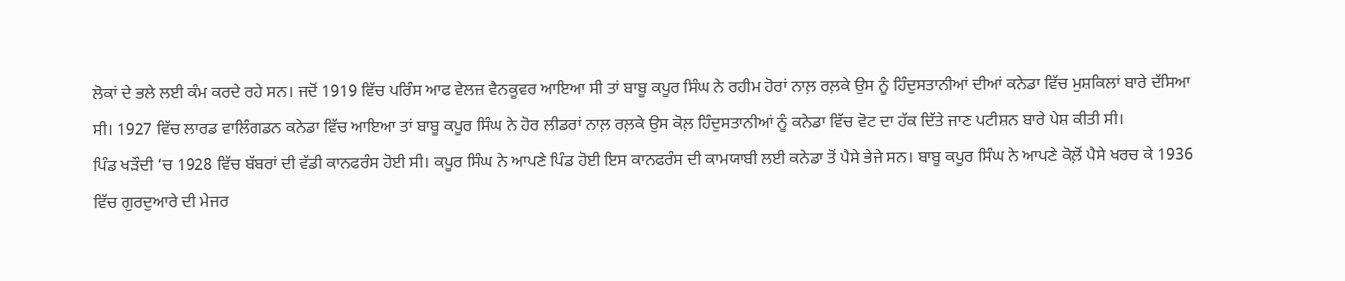ਲੋਕਾਂ ਦੇ ਭਲੇ ਲਈ ਕੰਮ ਕਰਦੇ ਰਹੇ ਸਨ। ਜਦੋਂ 1919 ਵਿੱਚ ਪਰਿੰਸ ਆਫ ਵੇਲਜ਼ ਵੈਨਕੂਵਰ ਆਇਆ ਸੀ ਤਾਂ ਬਾਬੂ ਕਪੂਰ ਸਿੰਘ ਨੇ ਰਹੀਮ ਹੋਰਾਂ ਨਾਲ਼ ਰਲ਼ਕੇ ਉਸ ਨੂੰ ਹਿੰਦੁਸਤਾਨੀਆਂ ਦੀਆਂ ਕਨੇਡਾ ਵਿੱਚ ਮੁਸ਼ਕਿਲਾਂ ਬਾਰੇ ਦੱਸਿਆ ਸੀ। 1927 ਵਿੱਚ ਲਾਰਡ ਵਾਲਿੰਗਡਨ ਕਨੇਡਾ ਵਿੱਚ ਆਇਆ ਤਾਂ ਬਾਬੂ ਕਪੂਰ ਸਿੰਘ ਨੇ ਹੋਰ ਲੀਡਰਾਂ ਨਾਲ਼ ਰਲ਼ਕੇ ਉਸ ਕੋਲ਼ ਹਿੰਦੁਸਤਾਨੀਆਂ ਨੂੰ ਕਨੇਡਾ ਵਿੱਚ ਵੋਟ ਦਾ ਹੱਕ ਦਿੱਤੇ ਜਾਣ ਪਟੀਸ਼ਨ ਬਾਰੇ ਪੇਸ਼ ਕੀਤੀ ਸੀ।
ਪਿੰਡ ਖੜੌਦੀ ‘ਚ 1928 ਵਿੱਚ ਬੱਬਰਾਂ ਦੀ ਵੱਡੀ ਕਾਨਫਰੰਸ ਹੋਈ ਸੀ। ਕਪੂਰ ਸਿੰਘ ਨੇ ਆਪਣੇ ਪਿੰਡ ਹੋਈ ਇਸ ਕਾਨਫਰੰਸ ਦੀ ਕਾਮਯਾਬੀ ਲਈ ਕਨੇਡਾ ਤੋਂ ਪੈਸੇ ਭੇਜੇ ਸਨ। ਬਾਬੂ ਕਪੂਰ ਸਿੰਘ ਨੇ ਆਪਣੇ ਕੋਲ਼ੋਂ ਪੈਸੇ ਖਰਚ ਕੇ 1936 ਵਿੱਚ ਗੁਰਦੁਆਰੇ ਦੀ ਮੇਜਰ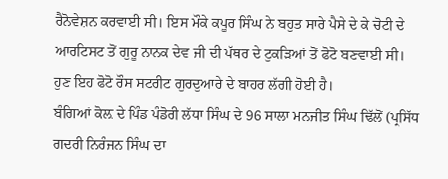ਰੈਨੋਵੇਸ਼ਨ ਕਰਵਾਈ ਸੀ। ਇਸ ਮੌਕੇ ਕਪੂਰ ਸਿੰਘ ਨੇ ਬਹੁਤ ਸਾਰੇ ਪੈਸੇ ਦੇ ਕੇ ਚੋਟੀ ਦੇ ਆਰਟਿਸਟ ਤੋਂ ਗੁਰੂ ਨਾਨਕ ਦੇਵ ਜੀ ਦੀ ਪੱਥਰ ਦੇ ਟੁਕੜਿਆਂ ਤੋਂ ਫੋਟੋ ਬਣਵਾਈ ਸੀ। ਹੁਣ ਇਹ ਫੋਟੋ ਰੌਸ ਸਟਰੀਟ ਗੁਰਦੁਆਰੇ ਦੇ ਬਾਹਰ ਲੱਗੀ ਹੋਈ ਹੈ।
ਬੰਗਿਆਂ ਕੋਲ਼ ਦੇ ਪਿੰਡ ਪੰਡੋਰੀ ਲੱਧਾ ਸਿੰਘ ਦੇ 96 ਸਾਲਾ ਮਨਜੀਤ ਸਿੰਘ ਢਿੱਲੋਂ (ਪ੍ਰਸਿੱਧ ਗਦਰੀ ਨਿਰੰਜਨ ਸਿੰਘ ਦਾ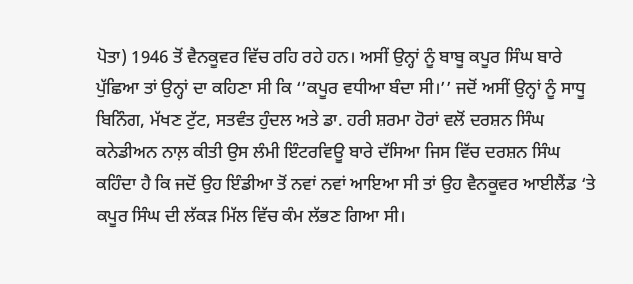ਪੋਤਾ) 1946 ਤੋਂ ਵੈਨਕੂਵਰ ਵਿੱਚ ਰਹਿ ਰਹੇ ਹਨ। ਅਸੀਂ ਉਨ੍ਹਾਂ ਨੂੰ ਬਾਬੂ ਕਪੂਰ ਸਿੰਘ ਬਾਰੇ ਪੁੱਛਿਆ ਤਾਂ ਉਨ੍ਹਾਂ ਦਾ ਕਹਿਣਾ ਸੀ ਕਿ ‘’ਕਪੂਰ ਵਧੀਆ ਬੰਦਾ ਸੀ।’’ ਜਦੋਂ ਅਸੀਂ ਉਨ੍ਹਾਂ ਨੂੰ ਸਾਧੂ ਬਿਨਿੰਗ, ਮੱਖਣ ਟੁੱਟ, ਸਤਵੰਤ ਹੁੰਦਲ ਅਤੇ ਡਾ. ਹਰੀ ਸ਼ਰਮਾ ਹੋਰਾਂ ਵਲੋਂ ਦਰਸ਼ਨ ਸਿੰਘ ਕਨੇਡੀਅਨ ਨਾਲ਼ ਕੀਤੀ ਉਸ ਲੰਮੀ ਇੰਟਰਵਿਊ ਬਾਰੇ ਦੱਸਿਆ ਜਿਸ ਵਿੱਚ ਦਰਸ਼ਨ ਸਿੰਘ ਕਹਿੰਦਾ ਹੈ ਕਿ ਜਦੋਂ ਉਹ ਇੰਡੀਆ ਤੋਂ ਨਵਾਂ ਨਵਾਂ ਆਇਆ ਸੀ ਤਾਂ ਉਹ ਵੈਨਕੂਵਰ ਆਈਲੈਂਡ ‘ਤੇ ਕਪੂਰ ਸਿੰਘ ਦੀ ਲੱਕੜ ਮਿੱਲ ਵਿੱਚ ਕੰਮ ਲੱਭਣ ਗਿਆ ਸੀ।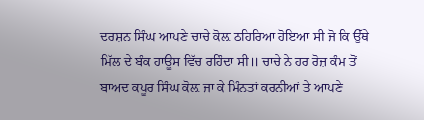ਦਰਸ਼ਨ ਸਿੰਘ ਆਪਣੇ ਚਾਚੇ ਕੋਲ਼ ਠਹਿਰਿਆ ਹੋਇਆ ਸੀ ਜੋ ਕਿ ਉੱਥੇ ਮਿੱਲ ਦੇ ਬੰਕ ਹਾਊਸ ਵਿੱਚ ਰਹਿੰਦਾ ਸੀ॥ ਚਾਚੇ ਨੇ ਹਰ ਰੋਜ਼ ਕੰਮ ਤੋਂ ਬਾਅਦ ਕਪੂਰ ਸਿੰਘ ਕੋਲ਼ ਜਾ ਕੇ ਮਿੰਨਤਾਂ ਕਰਨੀਆਂ ਤੇ ਆਪਣੇ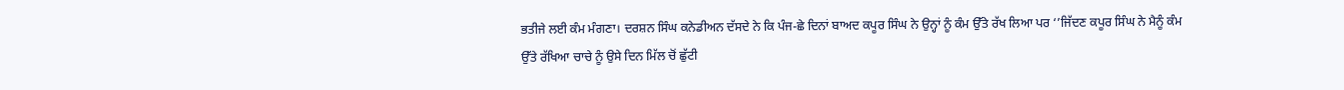ਭਤੀਜੇ ਲਈ ਕੰਮ ਮੰਗਣਾ। ਦਰਸ਼ਨ ਸਿੰਘ ਕਨੇਡੀਅਨ ਦੱਸਦੇ ਨੇ ਕਿ ਪੰਜ-ਛੇ ਦਿਨਾਂ ਬਾਅਦ ਕਪੂਰ ਸਿੰਘ ਨੇ ਉਨ੍ਹਾਂ ਨੂੰ ਕੰਮ ਉੱਤੇ ਰੱਖ ਲਿਆ ਪਰ ‘’ਜਿੱਦਣ ਕਪੂਰ ਸਿੰਘ ਨੇ ਮੈਨੂੰ ਕੰਮ ਉੱਤੇ ਰੱਖਿਆ ਚਾਚੇ ਨੂੰ ਉਸੇ ਦਿਨ ਮਿੱਲ ਚੋਂ ਛੁੱਟੀ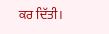ਕਰ ਦਿੱਤੀ।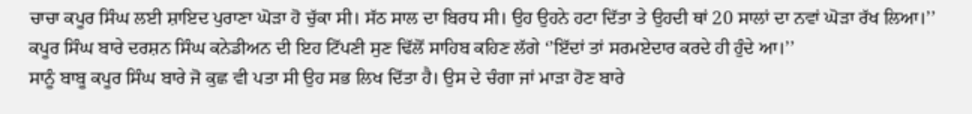ਚਾਚਾ ਕਪੂਰ ਸਿੰਘ ਲਈ ਸ਼ਾਇਦ ਪੁਰਾਣਾ ਘੋੜਾ ਹੋ ਚੁੱਕਾ ਸੀ। ਸੱਠ ਸਾਲ ਦਾ ਬਿਰਧ ਸੀ। ਉਹ ਉਹਨੇ ਹਟਾ ਦਿੱਤਾ ਤੇ ਉਹਦੀ ਥਾਂ 20 ਸਾਲਾਂ ਦਾ ਨਵਾਂ ਘੋੜਾ ਰੱਖ ਲਿਆ।’’ ਕਪੂਰ ਸਿੰਘ ਬਾਰੇ ਦਰਸ਼ਨ ਸਿੰਘ ਕਨੇਡੀਅਨ ਦੀ ਇਹ ਟਿੱਪਣੀ ਸੁਣ ਢਿੱਲੋਂ ਸਾਹਿਬ ਕਹਿਣ ਲੱਗੇ ‘’ਇੱਦਾਂ ਤਾਂ ਸਰਮਏਦਾਰ ਕਰਦੇ ਹੀ ਹੁੰਦੇ ਆ।’’
ਸਾਨੂੰ ਬਾਬੂ ਕਪੂਰ ਸਿੰਘ ਬਾਰੇ ਜੋ ਕੁਛ ਵੀ ਪਤਾ ਸੀ ਉਹ ਸਭ ਲਿਖ ਦਿੱਤਾ ਹੈ। ਉਸ ਦੇ ਚੰਗਾ ਜਾਂ ਮਾੜਾ ਹੋਣ ਬਾਰੇ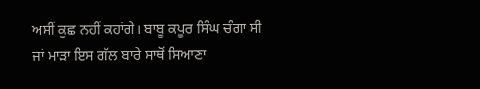ਅਸੀਂ ਕੁਛ ਨਹੀਂ ਕਹਾਂਗੇ। ਬਾਬੂ ਕਪੂਰ ਸਿੰਘ ਚੰਗਾ ਸੀ ਜਾਂ ਮਾੜਾ ਇਸ ਗੱਲ ਬਾਰੇ ਸਾਥੋਂ ਸਿਆਣਾ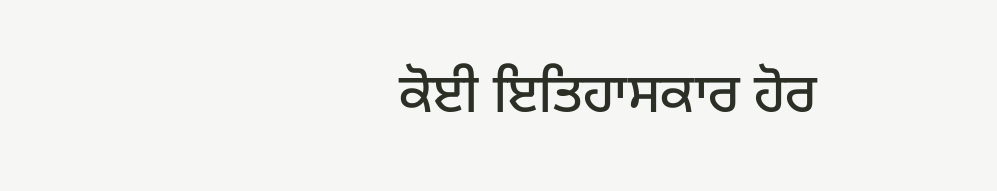ਕੋਈ ਇਤਿਹਾਸਕਾਰ ਹੋਰ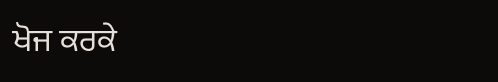ਖੋਜ ਕਰਕੇ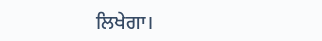ਲਿਖੇਗਾ।